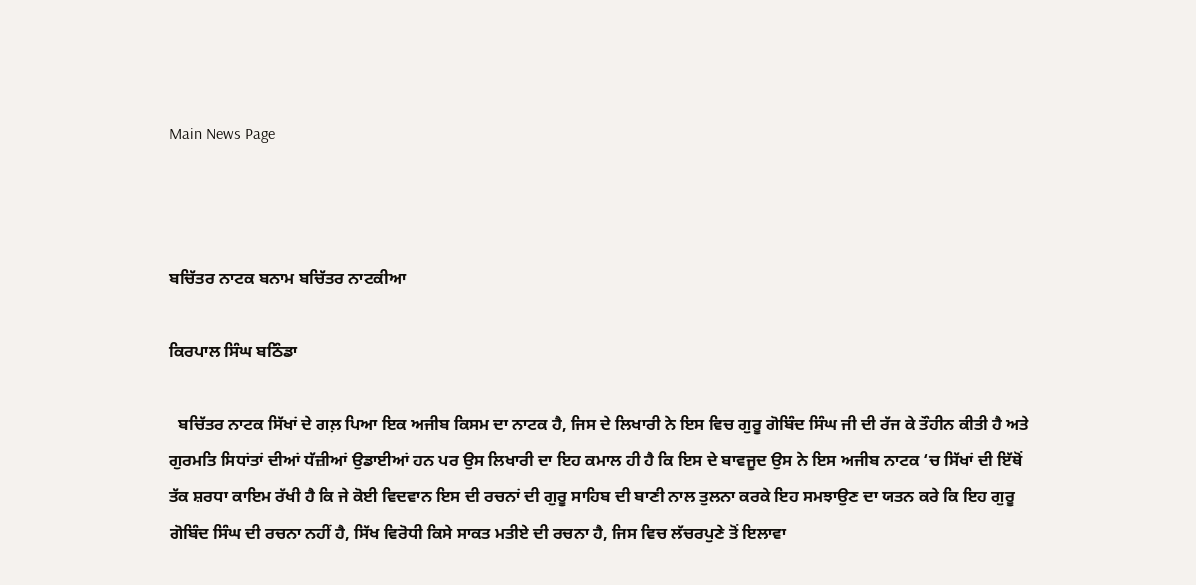Main News Page



ਬਚਿੱਤਰ ਨਾਟਕ ਬਨਾਮ ਬਚਿੱਤਰ ਨਾਟਕੀਆ

ਕਿਰਪਾਲ ਸਿੰਘ ਬਠਿੰਡਾ

  ਬਚਿੱਤਰ ਨਾਟਕ ਸਿੱਖਾਂ ਦੇ ਗਲ਼ ਪਿਆ ਇਕ ਅਜੀਬ ਕਿਸਮ ਦਾ ਨਾਟਕ ਹੈ, ਜਿਸ ਦੇ ਲਿਖਾਰੀ ਨੇ ਇਸ ਵਿਚ ਗੁਰੂ ਗੋਬਿੰਦ ਸਿੰਘ ਜੀ ਦੀ ਰੱਜ ਕੇ ਤੌਹੀਨ ਕੀਤੀ ਹੈ ਅਤੇ ਗੁਰਮਤਿ ਸਿਧਾਂਤਾਂ ਦੀਆਂ ਧੱਜ਼ੀਆਂ ਉਡਾਈਆਂ ਹਨ ਪਰ ਉਸ ਲਿਖਾਰੀ ਦਾ ਇਹ ਕਮਾਲ ਹੀ ਹੈ ਕਿ ਇਸ ਦੇ ਬਾਵਜੂਦ ਉਸ ਨੇ ਇਸ ਅਜੀਬ ਨਾਟਕ ‘ਚ ਸਿੱਖਾਂ ਦੀ ਇੱਥੋਂ ਤੱਕ ਸ਼ਰਧਾ ਕਾਇਮ ਰੱਖੀ ਹੈ ਕਿ ਜੇ ਕੋਈ ਵਿਦਵਾਨ ਇਸ ਦੀ ਰਚਨਾਂ ਦੀ ਗੁਰੂ ਸਾਹਿਬ ਦੀ ਬਾਣੀ ਨਾਲ ਤੁਲਨਾ ਕਰਕੇ ਇਹ ਸਮਝਾਉਣ ਦਾ ਯਤਨ ਕਰੇ ਕਿ ਇਹ ਗੁਰੂ ਗੋਬਿੰਦ ਸਿੰਘ ਦੀ ਰਚਨਾ ਨਹੀਂ ਹੈ, ਸਿੱਖ ਵਿਰੋਧੀ ਕਿਸੇ ਸਾਕਤ ਮਤੀਏ ਦੀ ਰਚਨਾ ਹੈ, ਜਿਸ ਵਿਚ ਲੱਚਰਪੁਣੇ ਤੋਂ ਇਲਾਵਾ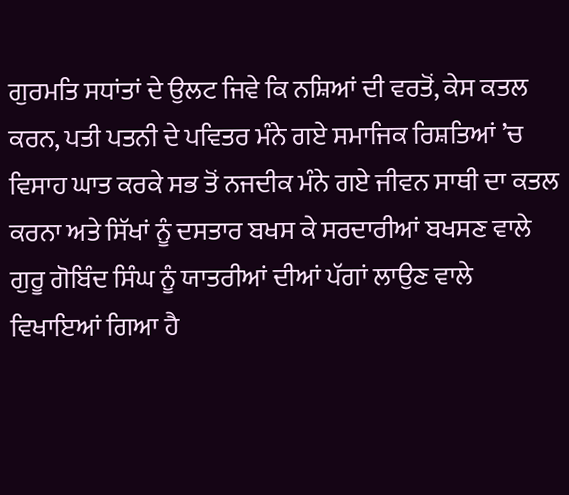ਗੁਰਮਤਿ ਸਧਾਂਤਾਂ ਦੇ ਉਲਟ ਜਿਵੇ ਕਿ ਨਸ਼ਿਆਂ ਦੀ ਵਰਤੋਂ, ਕੇਸ ਕਤਲ ਕਰਨ, ਪਤੀ ਪਤਨੀ ਦੇ ਪਵਿਤਰ ਮੰਨੇ ਗਏ ਸਮਾਜਿਕ ਰਿਸ਼ਤਿਆਂ ’ਚ ਵਿਸਾਹ ਘਾਤ ਕਰਕੇ ਸਭ ਤੋਂ ਨਜਦੀਕ ਮੰਨੇ ਗਏ ਜੀਵਨ ਸਾਥੀ ਦਾ ਕਤਲ ਕਰਨਾ ਅਤੇ ਸਿੱਖਾਂ ਨੂੰ ਦਸਤਾਰ ਬਖਸ ਕੇ ਸਰਦਾਰੀਆਂ ਬਖਸਣ ਵਾਲੇ ਗੁਰੂ ਗੋਬਿੰਦ ਸਿੰਘ ਨੂੰ ਯਾਤਰੀਆਂ ਦੀਆਂ ਪੱਗਾਂ ਲਾਉਣ ਵਾਲੇ ਵਿਖਾਇਆਂ ਗਿਆ ਹੈ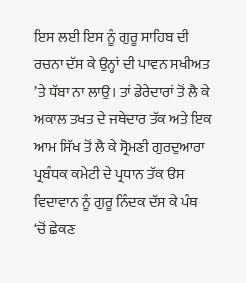ਇਸ ਲਈ ਇਸ ਨੂੰ ਗੁਰੂ ਸਾਹਿਬ ਦੀ ਰਚਨਾ ਦੱਸ ਕੇ ਉਨ੍ਹਾਂ ਦੀ ਪਾਵਨ ਸਖੀਅਤ ’ਤੇ ਧੱਬਾ ਨਾ ਲਾਉ। ਤਾਂ ਡੇਰੇਦਾਰਾਂ ਤੋਂ ਲੈ ਕੇ ਅਕਾਲ ਤਖਤ ਦੇ ਜਥੇਦਾਰ ਤੱਕ ਅਤੇ ਇਕ ਆਮ ਸਿੱਖ ਤੋਂ ਲੈ ਕੇ ਸ੍ਰੋਮਣੀ ਗੁਰਦੁਆਰਾ ਪ੍ਰਬੰਧਕ ਕਮੇਟੀ ਦੇ ਪ੍ਰਧਾਨ ਤੱਕ ੳਸ ਵਿਦਾਵਾਨ ਨੂੰ ਗੁਰੂ ਨਿੰਦਕ ਦੱਸ ਕੇ ਪੰਥ ‘ਚੋਂ ਛੇਕਣ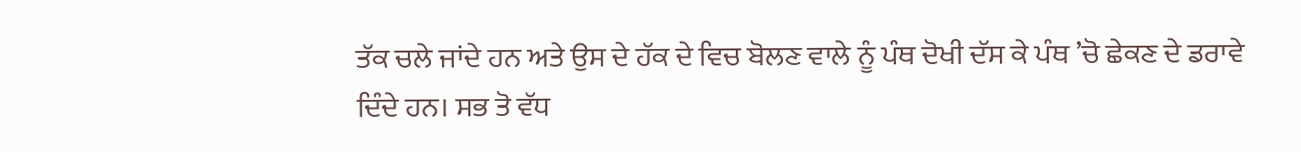ਤੱਕ ਚਲੇ ਜਾਂਦੇ ਹਨ ਅਤੇ ਉਸ ਦੇ ਹੱਕ ਦੇ ਵਿਚ ਬੋਲਣ ਵਾਲੇ ਨੂੰ ਪੰਥ ਦੋਖੀ ਦੱਸ ਕੇ ਪੰਥ ’ਚੋ ਛੇਕਣ ਦੇ ਡਰਾਵੇ ਦਿੰਦੇ ਹਨ। ਸਭ ਤੋ ਵੱਧ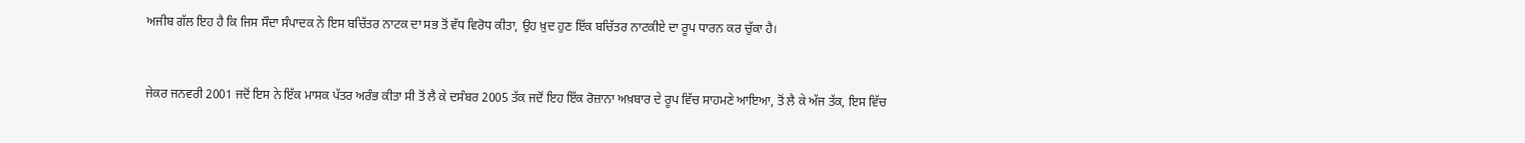ਅਜੀਬ ਗੱਲ ਇਹ ਹੈ ਕਿ ਜਿਸ ਸੌਦਾ ਸੰਪਾਦਕ ਨੇ ਇਸ ਬਚਿੱਤਰ ਨਾਟਕ ਦਾ ਸਭ ਤੋਂ ਵੱਧ ਵਿਰੋਧ ਕੀਤਾ, ਉਹ ਖ਼ੁਦ ਹੁਣ ਇੱਕ ਬਚਿੱਤਰ ਨਾਟਕੀਏ ਦਾ ਰੂਪ ਧਾਰਨ ਕਰ ਚੁੱਕਾ ਹੈ।



ਜੇਕਰ ਜਨਵਰੀ 2001 ਜਦੋਂ ਇਸ ਨੇ ਇੱਕ ਮਾਸਕ ਪੱਤਰ ਅਰੰਭ ਕੀਤਾ ਸੀ ਤੋਂ ਲੈ ਕੇ ਦਸੰਬਰ 2005 ਤੱਕ ਜਦੋਂ ਇਹ ਇੱਕ ਰੋਜ਼ਾਨਾ ਅਖ਼ਬਾਰ ਦੇ ਰੂਪ ਵਿੱਚ ਸਾਹਮਣੇ ਆਇਆ, ਤੋਂ ਲੈ ਕੇ ਅੱਜ ਤੱਕ, ਇਸ ਵਿੱਚ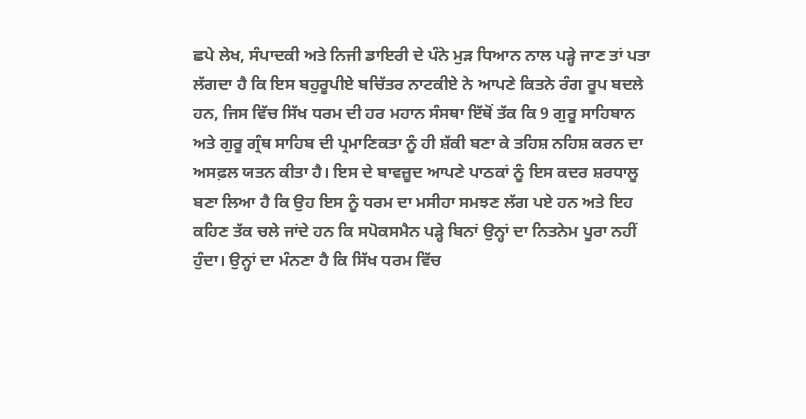ਛਪੇ ਲੇਖ, ਸੰਪਾਦਕੀ ਅਤੇ ਨਿਜੀ ਡਾਇਰੀ ਦੇ ਪੰਨੇ ਮੁੜ ਧਿਆਨ ਨਾਲ ਪੜ੍ਹੇ ਜਾਣ ਤਾਂ ਪਤਾ ਲੱਗਦਾ ਹੈ ਕਿ ਇਸ ਬਹੁਰੂਪੀਏ ਬਚਿੱਤਰ ਨਾਟਕੀਏ ਨੇ ਆਪਣੇ ਕਿਤਨੇ ਰੰਗ ਰੂਪ ਬਦਲੇ ਹਨ, ਜਿਸ ਵਿੱਚ ਸਿੱਖ ਧਰਮ ਦੀ ਹਰ ਮਹਾਨ ਸੰਸਥਾ ਇੱਥੋਂ ਤੱਕ ਕਿ 9 ਗੁਰੂ ਸਾਹਿਬਾਨ ਅਤੇ ਗੁਰੂ ਗ੍ਰੰਥ ਸਾਹਿਬ ਦੀ ਪ੍ਰਮਾਣਿਕਤਾ ਨੂੰ ਹੀ ਸ਼ੱਕੀ ਬਣਾ ਕੇ ਤਹਿਸ਼ ਨਹਿਸ਼ ਕਰਨ ਦਾ ਅਸਫ਼ਲ ਯਤਨ ਕੀਤਾ ਹੈ। ਇਸ ਦੇ ਬਾਵਜ਼ੂਦ ਆਪਣੇ ਪਾਠਕਾਂ ਨੂੰ ਇਸ ਕਦਰ ਸ਼ਰਧਾਲੂ ਬਣਾ ਲਿਆ ਹੈ ਕਿ ਉਹ ਇਸ ਨੂੰ ਧਰਮ ਦਾ ਮਸੀਹਾ ਸਮਝਣ ਲੱਗ ਪਏ ਹਨ ਅਤੇ ਇਹ ਕਹਿਣ ਤੱਕ ਚਲੇ ਜਾਂਦੇ ਹਨ ਕਿ ਸਪੋਕਸਮੈਨ ਪੜ੍ਹੇ ਬਿਨਾਂ ਉਨ੍ਹਾਂ ਦਾ ਨਿਤਨੇਮ ਪੂਰਾ ਨਹੀਂ ਹੁੰਦਾ। ਉਨ੍ਹਾਂ ਦਾ ਮੰਨਣਾ ਹੈ ਕਿ ਸਿੱਖ ਧਰਮ ਵਿੱਚ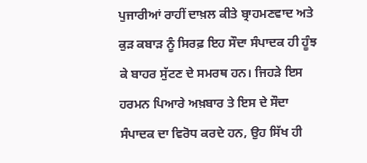ਪੁਜਾਰੀਆਂ ਰਾਹੀਂ ਦਾਖ਼ਲ ਕੀਤੇ ਬ੍ਰਾਹਮਣਵਾਦ ਅਤੇ ਕੁੜ ਕਬਾੜ ਨੂੰ ਸਿਰਫ਼ ਇਹ ਸੌਦਾ ਸੰਪਾਦਕ ਹੀ ਹੂੰਝ ਕੇ ਬਾਹਰ ਸੁੱਟਣ ਦੇ ਸਮਰਥ ਹਨ। ਜਿਹੜੇ ਇਸ ਹਰਮਨ ਪਿਆਰੇ ਅਖ਼ਬਾਰ ਤੇ ਇਸ ਦੇ ਸੌਦਾ ਸੰਪਾਦਕ ਦਾ ਵਿਰੋਧ ਕਰਦੇ ਹਨ, ਉਹ ਸਿੱਖ ਹੀ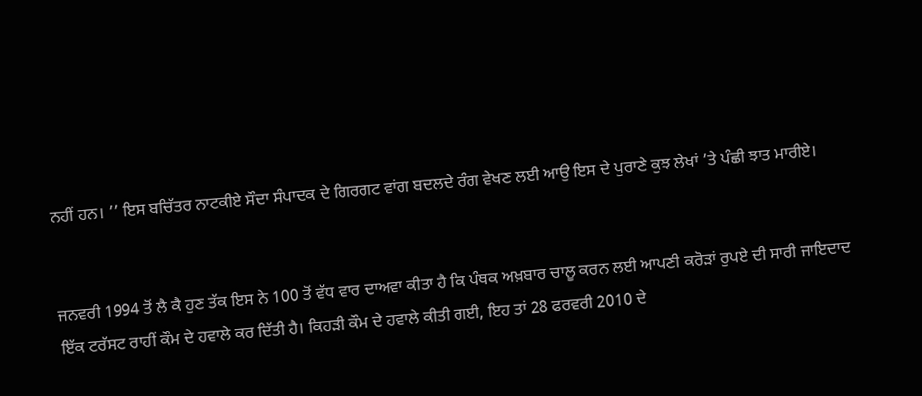ਨਹੀਂ ਹਨ। ’’ ਇਸ ਬਚਿੱਤਰ ਨਾਟਕੀਏ ਸੌਦਾ ਸੰਪਾਦਕ ਦੇ ਗਿਰਗਟ ਵਾਂਗ ਬਦਲਦੇ ਰੰਗ ਵੇਖਣ ਲਈ ਆਉ ਇਸ ਦੇ ਪੁਰਾਣੇ ਕੁਝ ਲੇਖਾਂ ’ਤੇ ਪੰਛੀ ਝਾਤ ਮਾਰੀਏ।


ਜਨਵਰੀ 1994 ਤੋਂ ਲੈ ਕੈ ਹੁਣ ਤੱਕ ਇਸ ਨੇ 100 ਤੋਂ ਵੱਧ ਵਾਰ ਦਾਅਵਾ ਕੀਤਾ ਹੈ ਕਿ ਪੰਥਕ ਅਖ਼ਬਾਰ ਚਾਲੂ ਕਰਨ ਲਈ ਆਪਣੀ ਕਰੋੜਾਂ ਰੁਪਏ ਦੀ ਸਾਰੀ ਜਾਇਦਾਦ ਇੱਕ ਟਰੱਸਟ ਰਾਹੀਂ ਕੌਮ ਦੇ ਹਵਾਲੇ ਕਰ ਦਿੱਤੀ ਹੈ। ਕਿਹੜੀ ਕੌਮ ਦੇ ਹਵਾਲੇ ਕੀਤੀ ਗਈ, ਇਹ ਤਾਂ 28 ਫਰਵਰੀ 2010 ਦੇ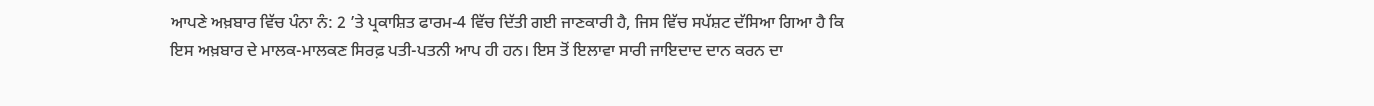ਆਪਣੇ ਅਖ਼ਬਾਰ ਵਿੱਚ ਪੰਨਾ ਨੰ: 2 ’ਤੇ ਪ੍ਰਕਾਸ਼ਿਤ ਫਾਰਮ-4 ਵਿੱਚ ਦਿੱਤੀ ਗਈ ਜਾਣਕਾਰੀ ਹੈ, ਜਿਸ ਵਿੱਚ ਸਪੱਸ਼ਟ ਦੱਸਿਆ ਗਿਆ ਹੈ ਕਿ ਇਸ ਅਖ਼ਬਾਰ ਦੇ ਮਾਲਕ-ਮਾਲਕਣ ਸਿਰਫ਼ ਪਤੀ-ਪਤਨੀ ਆਪ ਹੀ ਹਨ। ਇਸ ਤੋਂ ਇਲਾਵਾ ਸਾਰੀ ਜਾਇਦਾਦ ਦਾਨ ਕਰਨ ਦਾ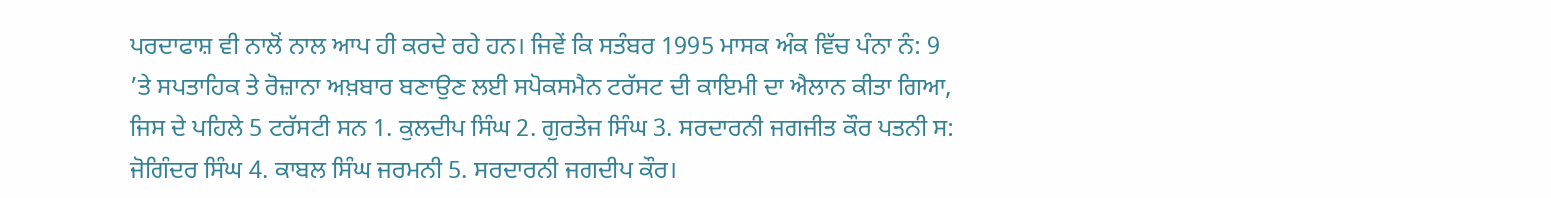ਪਰਦਾਫਾਸ਼ ਵੀ ਨਾਲੋਂ ਨਾਲ ਆਪ ਹੀ ਕਰਦੇ ਰਹੇ ਹਨ। ਜਿਵੇਂ ਕਿ ਸਤੰਬਰ 1995 ਮਾਸਕ ਅੰਕ ਵਿੱਚ ਪੰਨਾ ਨੰ: 9 ’ਤੇ ਸਪਤਾਹਿਕ ਤੇ ਰੋਜ਼ਾਨਾ ਅਖ਼ਬਾਰ ਬਣਾਉਣ ਲਈ ਸਪੋਕਸਮੈਨ ਟਰੱਸਟ ਦੀ ਕਾਇਮੀ ਦਾ ਐਲਾਨ ਕੀਤਾ ਗਿਆ, ਜਿਸ ਦੇ ਪਹਿਲੇ 5 ਟਰੱਸਟੀ ਸਨ 1. ਕੁਲਦੀਪ ਸਿੰਘ 2. ਗੁਰਤੇਜ ਸਿੰਘ 3. ਸਰਦਾਰਨੀ ਜਗਜੀਤ ਕੌਰ ਪਤਨੀ ਸ: ਜੋਗਿੰਦਰ ਸਿੰਘ 4. ਕਾਬਲ ਸਿੰਘ ਜਰਮਨੀ 5. ਸਰਦਾਰਨੀ ਜਗਦੀਪ ਕੌਰ।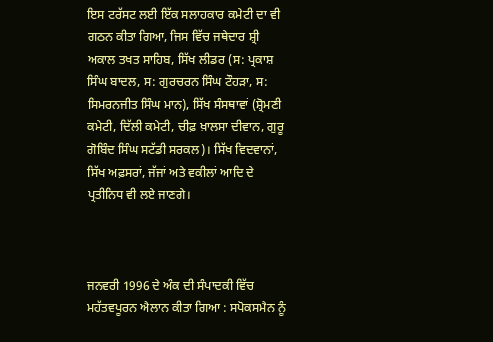ਇਸ ਟਰੱਸਟ ਲਈ ਇੱਕ ਸਲਾਹਕਾਰ ਕਮੇਟੀ ਦਾ ਵੀ ਗਠਨ ਕੀਤਾ ਗਿਆ, ਜਿਸ ਵਿੱਚ ਜਥੇਦਾਰ ਸ਼੍ਰੀ ਅਕਾਲ ਤਖਤ ਸਾਹਿਬ, ਸਿੱਖ ਲੀਡਰ (ਸ: ਪ੍ਰਕਾਸ਼ ਸਿੰਘ ਬਾਦਲ, ਸ: ਗੁਰਚਰਨ ਸਿੰਘ ਟੌਹੜਾ, ਸ: ਸਿਮਰਨਜੀਤ ਸਿੰਘ ਮਾਨ), ਸਿੱਖ ਸੰਸਥਾਵਾਂ (ਸ਼੍ਰੋਮਣੀ ਕਮੇਟੀ, ਦਿੱਲੀ ਕਮੇਟੀ, ਚੀਫ਼ ਖ਼ਾਲਸਾ ਦੀਵਾਨ, ਗੁਰੂ ਗੋਬਿੰਦ ਸਿੰਘ ਸਟੱਡੀ ਸਰਕਲ)। ਸਿੱਖ ਵਿਦਵਾਨਾਂ, ਸਿੱਖ ਅਫ਼ਸਰਾਂ, ਜੱਜਾਂ ਅਤੇ ਵਕੀਲਾਂ ਆਦਿ ਦੇ ਪ੍ਰਤੀਨਿਧ ਵੀ ਲਏ ਜਾਣਗੇ।



ਜਨਵਰੀ 1996 ਦੇ ਅੰਕ ਦੀ ਸੰਪਾਦਕੀ ਵਿੱਚ ਮਹੱਤਵਪੂਰਨ ਐਲਾਨ ਕੀਤਾ ਗਿਆ : ਸਪੋਕਸਮੈਨ ਨੂੰ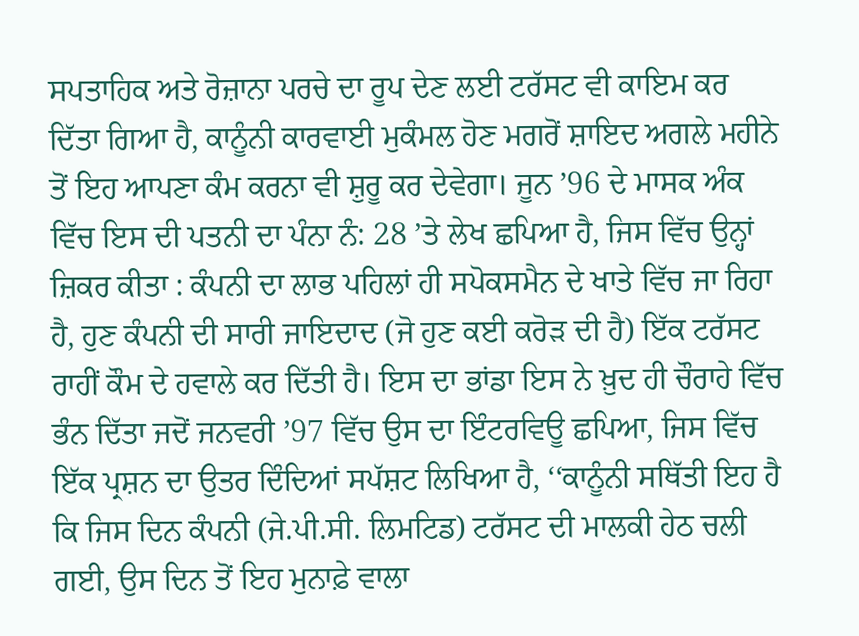ਸਪਤਾਹਿਕ ਅਤੇ ਰੋਜ਼ਾਨਾ ਪਰਚੇ ਦਾ ਰੂਪ ਦੇਣ ਲਈ ਟਰੱਸਟ ਵੀ ਕਾਇਮ ਕਰ ਦਿੱਤਾ ਗਿਆ ਹੈ, ਕਾਨੂੰਨੀ ਕਾਰਵਾਈ ਮੁਕੰਮਲ ਹੋਣ ਮਗਰੋਂ ਸ਼ਾਇਦ ਅਗਲੇ ਮਹੀਨੇ ਤੋਂ ਇਹ ਆਪਣਾ ਕੰਮ ਕਰਨਾ ਵੀ ਸ਼ੁਰੂ ਕਰ ਦੇਵੇਗਾ। ਜੂਨ ’96 ਦੇ ਮਾਸਕ ਅੰਕ ਵਿੱਚ ਇਸ ਦੀ ਪਤਨੀ ਦਾ ਪੰਨਾ ਨੰ: 28 ’ਤੇ ਲੇਖ ਛਪਿਆ ਹੈ, ਜਿਸ ਵਿੱਚ ਉਨ੍ਹਾਂ ਜ਼ਿਕਰ ਕੀਤਾ : ਕੰਪਨੀ ਦਾ ਲਾਭ ਪਹਿਲਾਂ ਹੀ ਸਪੋਕਸਮੈਨ ਦੇ ਖਾਤੇ ਵਿੱਚ ਜਾ ਰਿਹਾ ਹੈ, ਹੁਣ ਕੰਪਨੀ ਦੀ ਸਾਰੀ ਜਾਇਦਾਦ (ਜੋ ਹੁਣ ਕਈ ਕਰੋੜ ਦੀ ਹੈ) ਇੱਕ ਟਰੱਸਟ ਰਾਹੀਂ ਕੌਮ ਦੇ ਹਵਾਲੇ ਕਰ ਦਿੱਤੀ ਹੈ। ਇਸ ਦਾ ਭਾਂਡਾ ਇਸ ਨੇ ਖ਼ੁਦ ਹੀ ਚੌਰਾਹੇ ਵਿੱਚ ਭੰਨ ਦਿੱਤਾ ਜਦੋਂ ਜਨਵਰੀ ’97 ਵਿੱਚ ਉਸ ਦਾ ਇੰਟਰਵਿਊ ਛਪਿਆ, ਜਿਸ ਵਿੱਚ ਇੱਕ ਪ੍ਰਸ਼ਨ ਦਾ ਉਤਰ ਦਿੰਦਿਆਂ ਸਪੱਸ਼ਟ ਲਿਖਿਆ ਹੈ, ‘‘ਕਾਨੂੰਨੀ ਸਥਿੱਤੀ ਇਹ ਹੈ ਕਿ ਜਿਸ ਦਿਨ ਕੰਪਨੀ (ਜੇ.ਪੀ.ਸੀ. ਲਿਮਟਿਡ) ਟਰੱਸਟ ਦੀ ਮਾਲਕੀ ਹੇਠ ਚਲੀ ਗਈ, ਉਸ ਦਿਨ ਤੋਂ ਇਹ ਮੁਨਾਫ਼ੇ ਵਾਲਾ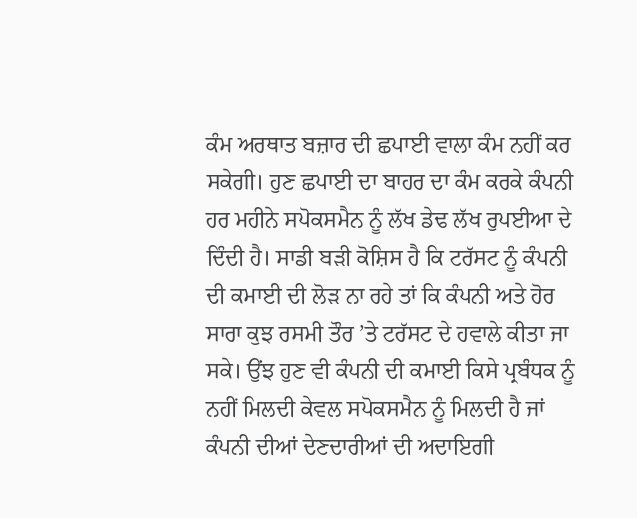ਕੰਮ ਅਰਥਾਤ ਬਜ਼ਾਰ ਦੀ ਛਪਾਈ ਵਾਲਾ ਕੰਮ ਨਹੀਂ ਕਰ ਸਕੇਗੀ। ਹੁਣ ਛਪਾਈ ਦਾ ਬਾਹਰ ਦਾ ਕੰਮ ਕਰਕੇ ਕੰਪਨੀ ਹਰ ਮਹੀਨੇ ਸਪੋਕਸਮੈਨ ਨੂੰ ਲੱਖ ਡੇਢ ਲੱਖ ਰੁਪਈਆ ਦੇ ਦਿੰਦੀ ਹੈ। ਸਾਡੀ ਬੜੀ ਕੋਸ਼ਿਸ ਹੈ ਕਿ ਟਰੱਸਟ ਨੂੰ ਕੰਪਨੀ ਦੀ ਕਮਾਈ ਦੀ ਲੋੜ ਨਾ ਰਹੇ ਤਾਂ ਕਿ ਕੰਪਨੀ ਅਤੇ ਹੋਰ ਸਾਰਾ ਕੁਝ ਰਸਮੀ ਤੌਰ ’ਤੇ ਟਰੱਸਟ ਦੇ ਹਵਾਲੇ ਕੀਤਾ ਜਾ ਸਕੇ। ਉਂਝ ਹੁਣ ਵੀ ਕੰਪਨੀ ਦੀ ਕਮਾਈ ਕਿਸੇ ਪ੍ਰਬੰਧਕ ਨੂੰ ਨਹੀਂ ਮਿਲਦੀ ਕੇਵਲ ਸਪੋਕਸਮੈਨ ਨੂੰ ਮਿਲਦੀ ਹੈ ਜਾਂ ਕੰਪਨੀ ਦੀਆਂ ਦੇਣਦਾਰੀਆਂ ਦੀ ਅਦਾਇਗੀ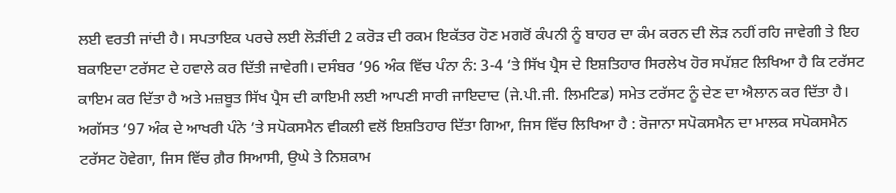ਲਈ ਵਰਤੀ ਜਾਂਦੀ ਹੈ। ਸਪਤਾਇਕ ਪਰਚੇ ਲਈ ਲੋੜੀਂਦੀ 2 ਕਰੋੜ ਦੀ ਰਕਮ ਇਕੱਤਰ ਹੋਣ ਮਗਰੋਂ ਕੰਪਨੀ ਨੂੰ ਬਾਹਰ ਦਾ ਕੰਮ ਕਰਨ ਦੀ ਲੋੜ ਨਹੀਂ ਰਹਿ ਜਾਵੇਗੀ ਤੇ ਇਹ ਬਕਾਇਦਾ ਟਰੱਸਟ ਦੇ ਹਵਾਲੇ ਕਰ ਦਿੱਤੀ ਜਾਵੇਗੀ। ਦਸੰਬਰ ’96 ਅੰਕ ਵਿੱਚ ਪੰਨਾ ਨੰ: 3-4 ’ਤੇ ਸਿੱਖ ਪ੍ਰੈਸ ਦੇ ਇਸ਼ਤਿਹਾਰ ਸਿਰਲੇਖ ਹੋਰ ਸਪੱਸ਼ਟ ਲਿਖਿਆ ਹੈ ਕਿ ਟਰੱਸਟ ਕਾਇਮ ਕਰ ਦਿੱਤਾ ਹੈ ਅਤੇ ਮਜ਼ਬੂਤ ਸਿੱਖ ਪ੍ਰੈਸ ਦੀ ਕਾਇਮੀ ਲਈ ਆਪਣੀ ਸਾਰੀ ਜਾਇਦਾਦ (ਜੇ.ਪੀ.ਜੀ. ਲਿਮਟਿਡ) ਸਮੇਤ ਟਰੱਸਟ ਨੂੰ ਦੇਣ ਦਾ ਐਲਾਨ ਕਰ ਦਿੱਤਾ ਹੈ। ਅਗੱਸਤ ’97 ਅੰਕ ਦੇ ਆਖਰੀ ਪੰਨੇ ’ਤੇ ਸਪੋਕਸਮੈਨ ਵੀਕਲੀ ਵਲੋਂ ਇਸ਼ਤਿਹਾਰ ਦਿੱਤਾ ਗਿਆ, ਜਿਸ ਵਿੱਚ ਲਿਖਿਆ ਹੈ : ਰੋਜਾਨਾ ਸਪੋਕਸਮੈਨ ਦਾ ਮਾਲਕ ਸਪੋਕਸਮੈਨ ਟਰੱਸਟ ਹੋਵੇਗਾ, ਜਿਸ ਵਿੱਚ ਗ਼ੈਰ ਸਿਆਸੀ, ਉਘੇ ਤੇ ਨਿਸ਼ਕਾਮ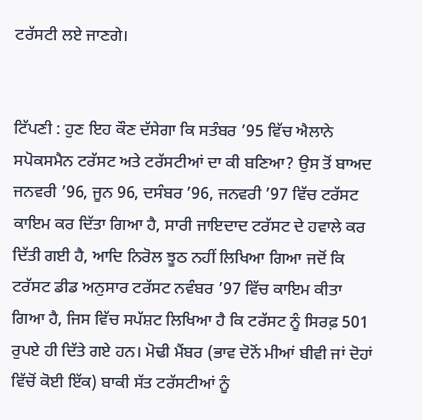ਟਰੱਸਟੀ ਲਏ ਜਾਣਗੇ।


ਟਿੱਪਣੀ : ਹੁਣ ਇਹ ਕੌਣ ਦੱਸੇਗਾ ਕਿ ਸਤੰਬਰ ’95 ਵਿੱਚ ਐਲਾਨੇ ਸਪੋਕਸਮੈਨ ਟਰੱਸਟ ਅਤੇ ਟਰੱਸਟੀਆਂ ਦਾ ਕੀ ਬਣਿਆ? ਉਸ ਤੋਂ ਬਾਅਦ ਜਨਵਰੀ ’96, ਜੂਨ 96, ਦਸੰਬਰ ’96, ਜਨਵਰੀ ’97 ਵਿੱਚ ਟਰੱਸਟ ਕਾਇਮ ਕਰ ਦਿੱਤਾ ਗਿਆ ਹੈ, ਸਾਰੀ ਜਾਇਦਾਦ ਟਰੱਸਟ ਦੇ ਹਵਾਲੇ ਕਰ ਦਿੱਤੀ ਗਈ ਹੈ, ਆਦਿ ਨਿਰੋਲ ਝੂਠ ਨਹੀਂ ਲਿਖਿਆ ਗਿਆ ਜਦੋਂ ਕਿ ਟਰੱਸਟ ਡੀਡ ਅਨੁਸਾਰ ਟਰੱਸਟ ਨਵੰਬਰ ’97 ਵਿੱਚ ਕਾਇਮ ਕੀਤਾ ਗਿਆ ਹੈ, ਜਿਸ ਵਿੱਚ ਸਪੱਸ਼ਟ ਲਿਖਿਆ ਹੈ ਕਿ ਟਰੱਸਟ ਨੂੰ ਸਿਰਫ਼ 501 ਰੁਪਏ ਹੀ ਦਿੱਤੇ ਗਏ ਹਨ। ਮੋਢੀ ਮੈਂਬਰ (ਭਾਵ ਦੋਨੋਂ ਮੀਆਂ ਬੀਵੀ ਜਾਂ ਦੋਹਾਂ ਵਿੱਚੋਂ ਕੋਈ ਇੱਕ) ਬਾਕੀ ਸੱਤ ਟਰੱਸਟੀਆਂ ਨੂੰ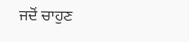ਜਦੋਂ ਚਾਹੁਣ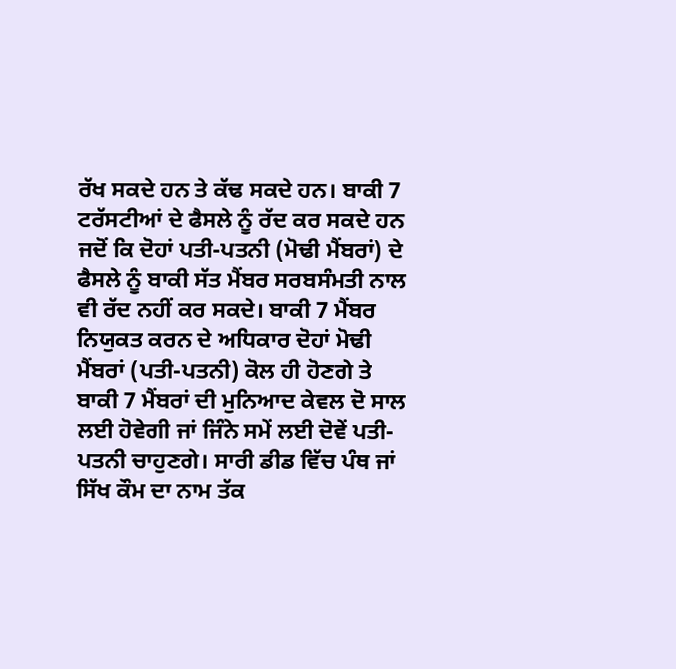ਰੱਖ ਸਕਦੇ ਹਨ ਤੇ ਕੱਢ ਸਕਦੇ ਹਨ। ਬਾਕੀ 7 ਟਰੱਸਟੀਆਂ ਦੇ ਫੈਸਲੇ ਨੂੰ ਰੱਦ ਕਰ ਸਕਦੇ ਹਨ ਜਦੋਂ ਕਿ ਦੋਹਾਂ ਪਤੀ-ਪਤਨੀ (ਮੋਢੀ ਮੈਂਬਰਾਂ) ਦੇ ਫੈਸਲੇ ਨੂੰ ਬਾਕੀ ਸੱਤ ਮੈਂਬਰ ਸਰਬਸੰਮਤੀ ਨਾਲ ਵੀ ਰੱਦ ਨਹੀਂ ਕਰ ਸਕਦੇ। ਬਾਕੀ 7 ਮੈਂਬਰ ਨਿਯੁਕਤ ਕਰਨ ਦੇ ਅਧਿਕਾਰ ਦੋਹਾਂ ਮੋਢੀ ਮੈਂਬਰਾਂ (ਪਤੀ-ਪਤਨੀ) ਕੋਲ ਹੀ ਹੋਣਗੇ ਤੇ ਬਾਕੀ 7 ਮੈਂਬਰਾਂ ਦੀ ਮੁਨਿਆਦ ਕੇਵਲ ਦੋ ਸਾਲ ਲਈ ਹੋਵੇਗੀ ਜਾਂ ਜਿੰਨੇ ਸਮੇਂ ਲਈ ਦੋਵੇਂ ਪਤੀ-ਪਤਨੀ ਚਾਹੁਣਗੇ। ਸਾਰੀ ਡੀਡ ਵਿੱਚ ਪੰਥ ਜਾਂ ਸਿੱਖ ਕੌਮ ਦਾ ਨਾਮ ਤੱਕ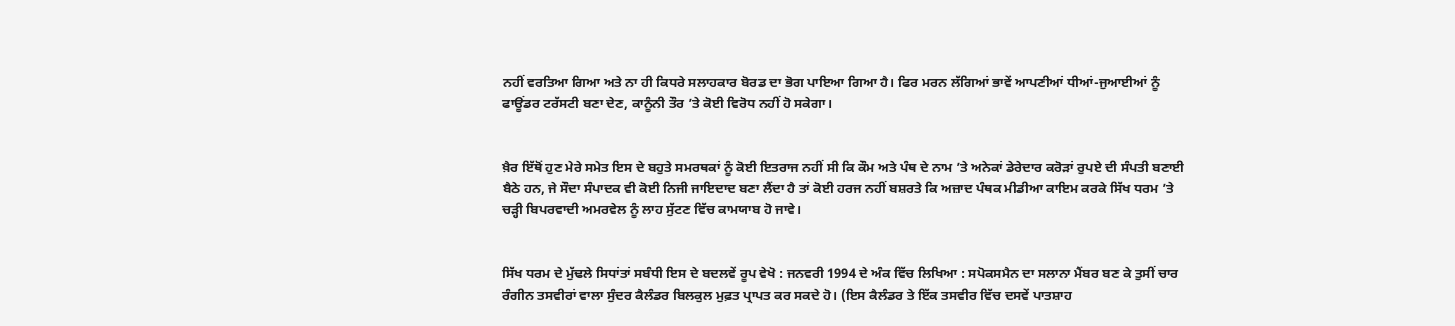ਨਹੀਂ ਵਰਤਿਆ ਗਿਆ ਅਤੇ ਨਾ ਹੀ ਕਿਧਰੇ ਸਲਾਹਕਾਰ ਬੋਰਡ ਦਾ ਭੋਗ ਪਾਇਆ ਗਿਆ ਹੈ। ਫਿਰ ਮਰਨ ਲੱਗਿਆਂ ਭਾਵੇਂ ਆਪਣੀਆਂ ਧੀਆਂ-ਜੁਆਈਆਂ ਨੂੰ ਫਾਊਂਡਰ ਟਰੱਸਟੀ ਬਣਾ ਦੇਣ, ਕਾਨੂੰਨੀ ਤੌਰ ’ਤੇ ਕੋਈ ਵਿਰੋਧ ਨਹੀਂ ਹੋ ਸਕੇਗਾ।


ਖ਼ੈਰ ਇੱਥੋਂ ਹੁਣ ਮੇਰੇ ਸਮੇਤ ਇਸ ਦੇ ਬਹੁਤੇ ਸਮਰਥਕਾਂ ਨੂੰ ਕੋਈ ਇਤਰਾਜ ਨਹੀਂ ਸੀ ਕਿ ਕੌਮ ਅਤੇ ਪੰਥ ਦੇ ਨਾਮ ’ਤੇ ਅਨੇਕਾਂ ਡੇਰੇਦਾਰ ਕਰੋੜਾਂ ਰੁਪਏ ਦੀ ਸੰਪਤੀ ਬਣਾਈ ਬੈਠੇ ਹਨ, ਜੇ ਸੌਦਾ ਸੰਪਾਦਕ ਵੀ ਕੋਈ ਨਿਜੀ ਜਾਇਦਾਦ ਬਣਾ ਲੈਂਦਾ ਹੈ ਤਾਂ ਕੋਈ ਹਰਜ ਨਹੀਂ ਬਸ਼ਰਤੇ ਕਿ ਅਜ਼ਾਦ ਪੰਥਕ ਮੀਡੀਆ ਕਾਇਮ ਕਰਕੇ ਸਿੱਖ ਧਰਮ ’ਤੇ ਚੜ੍ਹੀ ਬਿਪਰਵਾਦੀ ਅਮਰਵੇਲ ਨੂੰ ਲਾਹ ਸੁੱਟਣ ਵਿੱਚ ਕਾਮਯਾਬ ਹੋ ਜਾਵੇ।


ਸਿੱਖ ਧਰਮ ਦੇ ਮੁੱਢਲੇ ਸਿਧਾਂਤਾਂ ਸਬੰਧੀ ਇਸ ਦੇ ਬਦਲਵੇਂ ਰੂਪ ਵੇਖੋ : ਜਨਵਰੀ 1994 ਦੇ ਅੰਕ ਵਿੱਚ ਲਿਖਿਆ : ਸਪੋਕਸਮੈਨ ਦਾ ਸਲਾਨਾ ਮੈਂਬਰ ਬਣ ਕੇ ਤੁਸੀਂ ਚਾਰ ਰੰਗੀਨ ਤਸਵੀਰਾਂ ਵਾਲਾ ਸੁੰਦਰ ਕੈਲੰਡਰ ਬਿਲਕੁਲ ਮੁਫ਼ਤ ਪ੍ਰਾਪਤ ਕਰ ਸਕਦੇ ਹੋ। (ਇਸ ਕੈਲੰਡਰ ਤੇ ਇੱਕ ਤਸਵੀਰ ਵਿੱਚ ਦਸਵੇਂ ਪਾਤਸ਼ਾਹ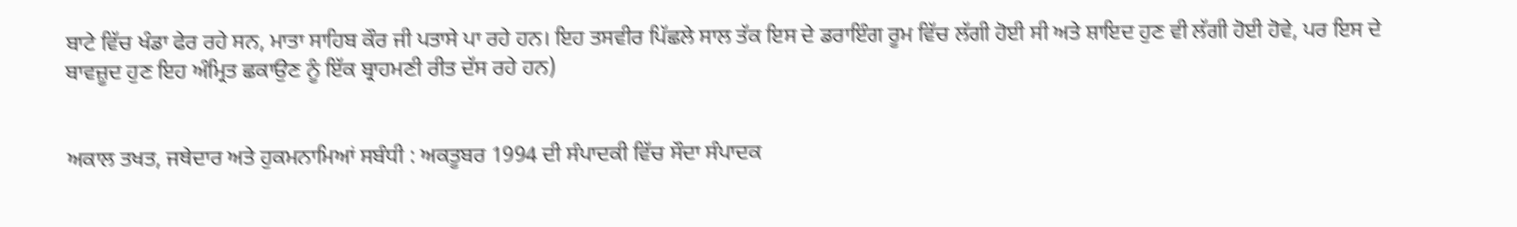ਬਾਟੇ ਵਿੱਚ ਖੰਡਾ ਫੇਰ ਰਹੇ ਸਨ, ਮਾਤਾ ਸਾਹਿਬ ਕੌਰ ਜੀ ਪਤਾਸੇ ਪਾ ਰਹੇ ਹਨ। ਇਹ ਤਸਵੀਰ ਪਿੱਛਲੇ ਸਾਲ ਤੱਕ ਇਸ ਦੇ ਡਰਾਇੰਗ ਰੂਮ ਵਿੱਚ ਲੱਗੀ ਹੋਈ ਸੀ ਅਤੇ ਸ਼ਾਇਦ ਹੁਣ ਵੀ ਲੱਗੀ ਹੋਈ ਹੋਵੇ, ਪਰ ਇਸ ਦੇ ਬਾਵਜ਼ੂਦ ਹੁਣ ਇਹ ਅੰਮ੍ਰਿਤ ਛਕਾਉਣ ਨੂੰ ਇੱਕ ਬ੍ਰਾਹਮਣੀ ਰੀਤ ਦੱਸ ਰਹੇ ਹਨ)


ਅਕਾਲ ਤਖਤ, ਜਥੇਦਾਰ ਅਤੇ ਹੁਕਮਨਾਮਿਆਂ ਸਬੰਧੀ : ਅਕਤੂਬਰ 1994 ਦੀ ਸੰਪਾਦਕੀ ਵਿੱਚ ਸੌਦਾ ਸੰਪਾਦਕ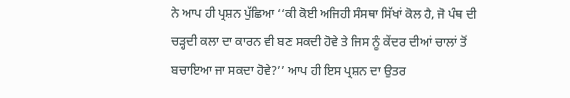ਨੇ ਆਪ ਹੀ ਪ੍ਰਸ਼ਨ ਪੁੱਛਿਆ ‘‘ਕੀ ਕੋਈ ਅਜਿਹੀ ਸੰਸਥਾ ਸਿੱਖਾਂ ਕੋਲ ਹੈ, ਜੋ ਪੰਥ ਦੀ ਚੜ੍ਹਦੀ ਕਲਾ ਦਾ ਕਾਰਨ ਵੀ ਬਣ ਸਕਦੀ ਹੋਵੇ ਤੇ ਜਿਸ ਨੂੰ ਕੇਂਦਰ ਦੀਆਂ ਚਾਲਾਂ ਤੋਂ ਬਚਾਇਆ ਜਾ ਸਕਦਾ ਹੋਵੇ?’’ ਆਪ ਹੀ ਇਸ ਪ੍ਰਸ਼ਨ ਦਾ ਉਤਰ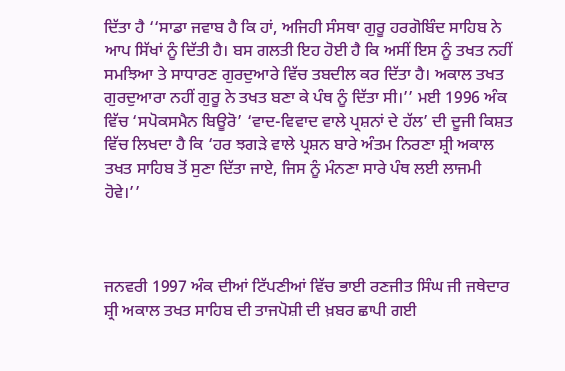ਦਿੱਤਾ ਹੈ ‘‘ਸਾਡਾ ਜਵਾਬ ਹੈ ਕਿ ਹਾਂ, ਅਜਿਹੀ ਸੰਸਥਾ ਗੁਰੂ ਹਰਗੋਬਿੰਦ ਸਾਹਿਬ ਨੇ ਆਪ ਸਿੱਖਾਂ ਨੂੰ ਦਿੱਤੀ ਹੈ। ਬਸ ਗਲਤੀ ਇਹ ਹੋਈ ਹੈ ਕਿ ਅਸੀਂ ਇਸ ਨੂੰ ਤਖਤ ਨਹੀਂ ਸਮਝਿਆ ਤੇ ਸਾਧਾਰਣ ਗੁਰਦੁਆਰੇ ਵਿੱਚ ਤਬਦੀਲ ਕਰ ਦਿੱਤਾ ਹੈ। ਅਕਾਲ ਤਖਤ ਗੁਰਦੁਆਰਾ ਨਹੀਂ ਗੁਰੂ ਨੇ ਤਖਤ ਬਣਾ ਕੇ ਪੰਥ ਨੂੰ ਦਿੱਤਾ ਸੀ।’’ ਮਈ 1996 ਅੰਕ ਵਿੱਚ ‘ਸਪੋਕਸਮੈਨ ਬਿਊਰੋ’ ‘ਵਾਦ-ਵਿਵਾਦ ਵਾਲੇ ਪ੍ਰਸ਼ਨਾਂ ਦੇ ਹੱਲ’ ਦੀ ਦੂਜੀ ਕਿਸ਼ਤ ਵਿੱਚ ਲਿਖਦਾ ਹੈ ਕਿ ‘ਹਰ ਝਗੜੇ ਵਾਲੇ ਪ੍ਰਸ਼ਨ ਬਾਰੇ ਅੰਤਮ ਨਿਰਣਾ ਸ਼੍ਰੀ ਅਕਾਲ ਤਖਤ ਸਾਹਿਬ ਤੋਂ ਸੁਣਾ ਦਿੱਤਾ ਜਾਏ, ਜਿਸ ਨੂੰ ਮੰਨਣਾ ਸਾਰੇ ਪੰਥ ਲਈ ਲਾਜਮੀ ਹੋਵੇ।’’



ਜਨਵਰੀ 1997 ਅੰਕ ਦੀਆਂ ਟਿੱਪਣੀਆਂ ਵਿੱਚ ਭਾਈ ਰਣਜੀਤ ਸਿੰਘ ਜੀ ਜਥੇਦਾਰ ਸ਼੍ਰੀ ਅਕਾਲ ਤਖਤ ਸਾਹਿਬ ਦੀ ਤਾਜਪੋਸ਼ੀ ਦੀ ਖ਼ਬਰ ਛਾਪੀ ਗਈ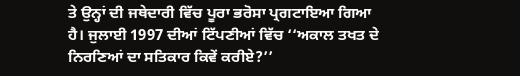ਤੇ ਉਨ੍ਹਾਂ ਦੀ ਜਥੇਦਾਰੀ ਵਿੱਚ ਪੂਰਾ ਭਰੋਸਾ ਪ੍ਰਗਟਾਇਆ ਗਿਆ ਹੈ। ਜੁਲਾਈ 1997 ਦੀਆਂ ਟਿੱਪਣੀਆਂ ਵਿੱਚ ‘‘ਅਕਾਲ ਤਖਤ ਦੇ ਨਿਰਣਿਆਂ ਦਾ ਸਤਿਕਾਰ ਕਿਵੇਂ ਕਰੀਏ?’’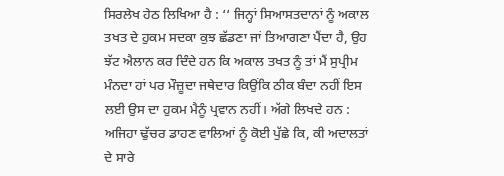ਸਿਰਲੇਖ ਹੇਠ ਲਿਖਿਆ ਹੈ : ‘‘ ਜਿਨ੍ਹਾਂ ਸਿਆਸਤਦਾਨਾਂ ਨੂੰ ਅਕਾਲ ਤਖਤ ਦੇ ਹੁਕਮ ਸਦਕਾ ਕੁਝ ਛੱਡਣਾ ਜਾਂ ਤਿਆਗਣਾ ਪੈਂਦਾ ਹੈ, ਉਹ ਝੱਟ ਐਲਾਨ ਕਰ ਦਿੰਦੇ ਹਨ ਕਿ ਅਕਾਲ ਤਖਤ ਨੂੰ ਤਾਂ ਮੈਂ ਸੁਪ੍ਰੀਮ ਮੰਨਦਾ ਹਾਂ ਪਰ ਮੌਜ਼ੂਦਾ ਜਥੇਦਾਰ ਕਿਉਂਕਿ ਠੀਕ ਬੰਦਾ ਨਹੀਂ ਇਸ ਲਈ ਉਸ ਦਾ ਹੁਕਮ ਮੈਨੂੰ ਪ੍ਰਵਾਨ ਨਹੀਂ। ਅੱਗੇ ਲਿਖਦੇ ਹਨ : ਅਜਿਹਾ ਢੁੱਚਰ ਡਾਹਣ ਵਾਲਿਆਂ ਨੂੰ ਕੋਈ ਪੁੱਛੇ ਕਿ, ਕੀ ਅਦਾਲਤਾਂ ਦੇ ਸਾਰੇ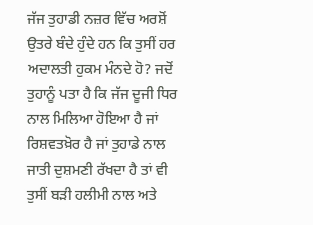ਜੱਜ ਤੁਹਾਡੀ ਨਜ਼ਰ ਵਿੱਚ ਅਰਸ਼ੋਂ ਉਤਰੇ ਬੰਦੇ ਹੁੰਦੇ ਹਨ ਕਿ ਤੁਸੀਂ ਹਰ ਅਦਾਲਤੀ ਹੁਕਮ ਮੰਨਦੇ ਹੋ? ਜਦੋਂ ਤੁਹਾਨੂੰ ਪਤਾ ਹੈ ਕਿ ਜੱਜ ਦੂਜੀ ਧਿਰ ਨਾਲ ਮਿਲਿਆ ਹੋਇਆ ਹੈ ਜਾਂ ਰਿਸ਼ਵਤਖ਼ੋਰ ਹੈ ਜਾਂ ਤੁਹਾਡੇ ਨਾਲ ਜਾਤੀ ਦੁਸ਼ਮਣੀ ਰੱਖਦਾ ਹੈ ਤਾਂ ਵੀ ਤੁਸੀਂ ਬੜੀ ਹਲੀਮੀ ਨਾਲ ਅਤੇ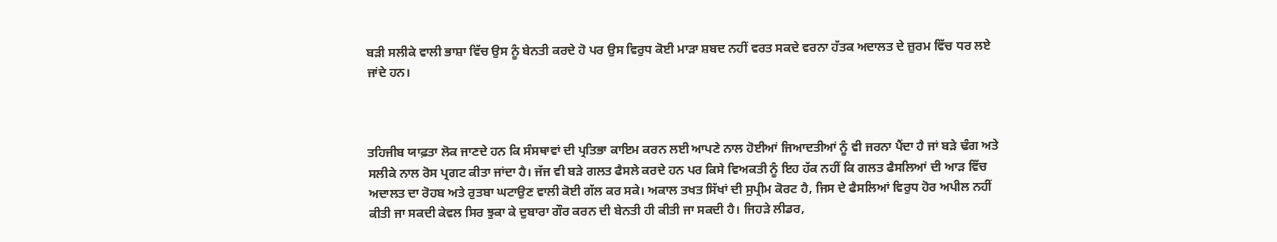ਬੜੀ ਸਲੀਕੇ ਵਾਲੀ ਭਾਸ਼ਾ ਵਿੱਚ ਉਸ ਨੂੰ ਬੇਨਤੀ ਕਰਦੇ ਹੋ ਪਰ ਉਸ ਵਿਰੁਧ ਕੋਈ ਮਾੜਾ ਸ਼ਬਦ ਨਹੀਂ ਵਰਤ ਸਕਦੇ ਵਰਨਾ ਹੱਤਕ ਅਦਾਲਤ ਦੇ ਜ਼ੁਰਮ ਵਿੱਚ ਧਰ ਲਏ ਜਾਂਦੇ ਹਨ।



ਤਹਿਜੀਬ ਯਾਫ਼ਤਾ ਲੋਕ ਜਾਣਦੇ ਹਨ ਕਿ ਸੰਸਥਾਵਾਂ ਦੀ ਪ੍ਰਤਿਭਾ ਕਾਇਮ ਕਰਨ ਲਈ ਆਪਣੇ ਨਾਲ ਹੋਈਆਂ ਜਿਆਦਤੀਆਂ ਨੂੰ ਵੀ ਜਰਨਾ ਪੈਂਦਾ ਹੈ ਜਾਂ ਬੜੇ ਢੰਗ ਅਤੇ ਸਲੀਕੇ ਨਾਲ ਰੋਸ ਪ੍ਰਗਟ ਕੀਤਾ ਜਾਂਦਾ ਹੈ। ਜੱਜ ਵੀ ਬੜੇ ਗਲਤ ਫੈਸਲੇ ਕਰਦੇ ਹਨ ਪਰ ਕਿਸੇ ਵਿਅਕਤੀ ਨੂੰ ਇਹ ਹੱਕ ਨਹੀਂ ਕਿ ਗਲਤ ਫੈਸਲਿਆਂ ਦੀ ਆੜ ਵਿੱਚ ਅਦਾਲਤ ਦਾ ਰੋਹਬ ਅਤੇ ਰੁਤਬਾ ਘਟਾਉਣ ਵਾਲੀ ਕੋਈ ਗੱਲ ਕਰ ਸਕੇ। ਅਕਾਲ ਤਖਤ ਸਿੱਖਾਂ ਦੀ ਸੁਪ੍ਰੀਮ ਕੋਰਟ ਹੈ, ਜਿਸ ਦੇ ਫੈਸਲਿਆਂ ਵਿਰੁਧ ਹੋਰ ਅਪੀਲ ਨਹੀਂ ਕੀਤੀ ਜਾ ਸਕਦੀ ਕੇਵਲ ਸਿਰ ਝੁਕਾ ਕੇ ਦੁਬਾਰਾ ਗੌਰ ਕਰਨ ਦੀ ਬੇਨਤੀ ਹੀ ਕੀਤੀ ਜਾ ਸਕਦੀ ਹੈ। ਜਿਹੜੇ ਲੀਡਰ,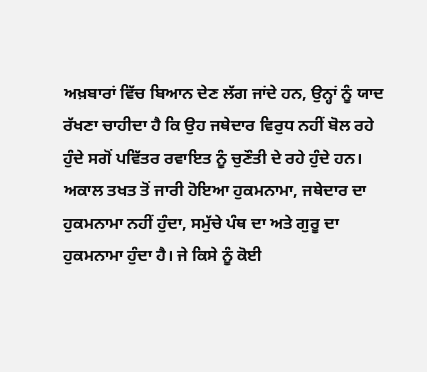ਅਖ਼ਬਾਰਾਂ ਵਿੱਚ ਬਿਆਨ ਦੇਣ ਲੱਗ ਜਾਂਦੇ ਹਨ, ਉਨ੍ਹਾਂ ਨੂੰ ਯਾਦ ਰੱਖਣਾ ਚਾਹੀਦਾ ਹੈ ਕਿ ਉਹ ਜਥੇਦਾਰ ਵਿਰੁਧ ਨਹੀਂ ਬੋਲ ਰਹੇ ਹੁੰਦੇ ਸਗੋਂ ਪਵਿੱਤਰ ਰਵਾਇਤ ਨੂੰ ਚੁਣੌਤੀ ਦੇ ਰਹੇ ਹੁੰਦੇ ਹਨ। ਅਕਾਲ ਤਖਤ ਤੋਂ ਜਾਰੀ ਹੋਇਆ ਹੁਕਮਨਾਮਾ, ਜਥੇਦਾਰ ਦਾ ਹੁਕਮਨਾਮਾ ਨਹੀਂ ਹੁੰਦਾ, ਸਮੁੱਚੇ ਪੰਥ ਦਾ ਅਤੇ ਗੁਰੂ ਦਾ ਹੁਕਮਨਾਮਾ ਹੁੰਦਾ ਹੈ। ਜੇ ਕਿਸੇ ਨੂੰ ਕੋਈ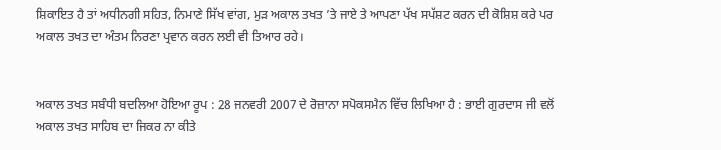ਸ਼ਿਕਾਇਤ ਹੈ ਤਾਂ ਅਧੀਨਗੀ ਸਹਿਤ, ਨਿਮਾਣੇ ਸਿੱਖ ਵਾਂਗ, ਮੁੜ ਅਕਾਲ ਤਖਤ ’ਤੇ ਜਾਏ ਤੇ ਆਪਣਾ ਪੱਖ ਸਪੱਸ਼ਟ ਕਰਨ ਦੀ ਕੋਸ਼ਿਸ਼ ਕਰੇ ਪਰ ਅਕਾਲ ਤਖਤ ਦਾ ਅੰਤਮ ਨਿਰਣਾ ਪ੍ਰਵਾਨ ਕਰਨ ਲਈ ਵੀ ਤਿਆਰ ਰਹੇ।


ਅਕਾਲ ਤਖਤ ਸਬੰਧੀ ਬਦਲਿਆ ਹੋਇਆ ਰੂਪ : 28 ਜਨਵਰੀ 2007 ਦੇ ਰੋਜ਼ਾਨਾ ਸਪੋਕਸਮੈਨ ਵਿੱਚ ਲਿਖਿਆ ਹੈ : ਭਾਈ ਗੁਰਦਾਸ ਜੀ ਵਲੋਂ ਅਕਾਲ ਤਖਤ ਸਾਹਿਬ ਦਾ ਜਿਕਰ ਨਾ ਕੀਤੇ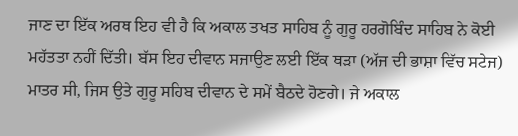ਜਾਣ ਦਾ ਇੱਕ ਅਰਥ ਇਹ ਵੀ ਹੈ ਕਿ ਅਕਾਲ ਤਖਤ ਸਾਹਿਬ ਨੂੰ ਗੁਰੂ ਹਰਗੋਬਿੰਦ ਸਾਹਿਬ ਨੇ ਕੋਈ ਮਹੱਤਤਾ ਨਹੀਂ ਦਿੱਤੀ। ਬੱਸ ਇਹ ਦੀਵਾਨ ਸਜਾਉਣ ਲਈ ਇੱਕ ਥੜਾ (ਅੱਜ ਦੀ ਭਾਸ਼ਾ ਵਿੱਚ ਸਟੇਜ) ਮਾਤਰ ਸੀ, ਜਿਸ ਉਤੇ ਗੁਰੂ ਸਹਿਬ ਦੀਵਾਨ ਦੇ ਸਮੇਂ ਬੈਠਦੇ ਹੋਣਗੇ। ਜੇ ਅਕਾਲ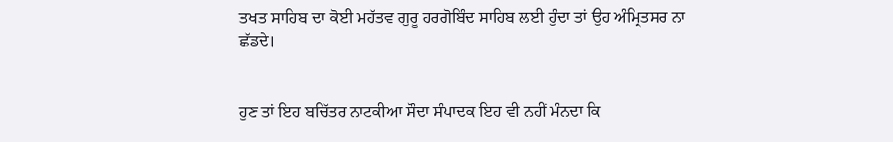ਤਖਤ ਸਾਹਿਬ ਦਾ ਕੋਈ ਮਹੱਤਵ ਗੁਰੂ ਹਰਗੋਬਿੰਦ ਸਾਹਿਬ ਲਈ ਹੁੰਦਾ ਤਾਂ ਉਹ ਅੰਮ੍ਰਿਤਸਰ ਨਾ ਛੱਡਦੇ।


ਹੁਣ ਤਾਂ ਇਹ ਬਚਿੱਤਰ ਨਾਟਕੀਆ ਸੌਦਾ ਸੰਪਾਦਕ ਇਹ ਵੀ ਨਹੀਂ ਮੰਨਦਾ ਕਿ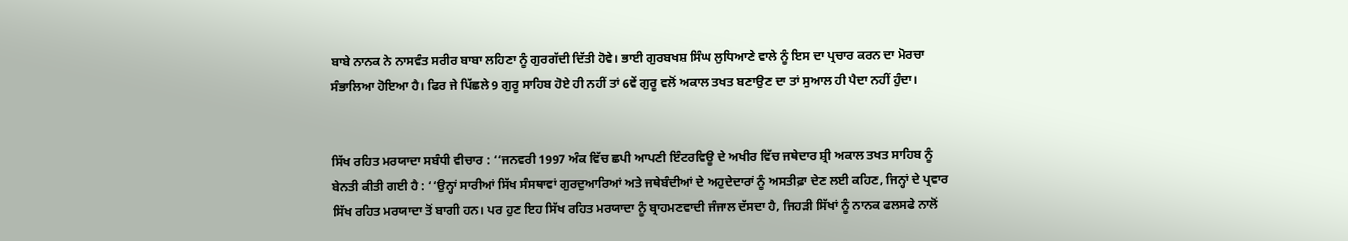ਬਾਬੇ ਨਾਨਕ ਨੇ ਨਾਸਵੰਤ ਸਰੀਰ ਬਾਬਾ ਲਹਿਣਾ ਨੂੰ ਗੁਰਗੱਦੀ ਦਿੱਤੀ ਹੋਵੇ। ਭਾਈ ਗੁਰਬਖਸ਼ ਸਿੰਘ ਲੁਧਿਆਣੇ ਵਾਲੇ ਨੂੰ ਇਸ ਦਾ ਪ੍ਰਚਾਰ ਕਰਨ ਦਾ ਮੋਰਚਾ ਸੰਭਾਲਿਆ ਹੋਇਆ ਹੈ। ਫਿਰ ਜੇ ਪਿੱਛਲੇ 9 ਗੁਰੂ ਸਾਹਿਬ ਹੋਏ ਹੀ ਨਹੀਂ ਤਾਂ 6ਵੇਂ ਗੁਰੂ ਵਲੋਂ ਅਕਾਲ ਤਖਤ ਬਣਾਉਣ ਦਾ ਤਾਂ ਸੁਆਲ ਹੀ ਪੈਦਾ ਨਹੀਂ ਹੁੰਦਾ।


ਸਿੱਖ ਰਹਿਤ ਮਰਯਾਦਾ ਸਬੰਧੀ ਵੀਚਾਰ : ‘‘ਜਨਵਰੀ 1997 ਅੰਕ ਵਿੱਚ ਛਪੀ ਆਪਣੀ ਇੰਟਰਵਿਊ ਦੇ ਅਖੀਰ ਵਿੱਚ ਜਥੇਦਾਰ ਸ਼੍ਰੀ ਅਕਾਲ ਤਖਤ ਸਾਹਿਬ ਨੂੰ ਬੇਨਤੀ ਕੀਤੀ ਗਈ ਹੈ : ‘‘ਉਨ੍ਹਾਂ ਸਾਰੀਆਂ ਸਿੱਖ ਸੰਸਥਾਵਾਂ ਗੁਰਦੁਆਰਿਆਂ ਅਤੇ ਜਥੇਬੰਦੀਆਂ ਦੇ ਅਹੁਦੇਦਾਰਾਂ ਨੂੰ ਅਸਤੀਫ਼ਾ ਦੇਣ ਲਈ ਕਹਿਣ, ਜਿਨ੍ਹਾਂ ਦੇ ਪ੍ਰਵਾਰ ਸਿੱਖ ਰਹਿਤ ਮਰਯਾਦਾ ਤੋਂ ਬਾਗੀ ਹਨ। ਪਰ ਹੁਣ ਇਹ ਸਿੱਖ ਰਹਿਤ ਮਰਯਾਦਾ ਨੂੰ ਬ੍ਰਾਹਮਣਵਾਦੀ ਜੰਜਾਲ ਦੱਸਦਾ ਹੈ, ਜਿਹੜੀ ਸਿੱਖਾਂ ਨੂੰ ਨਾਨਕ ਫਲਸਫੇ ਨਾਲੋਂ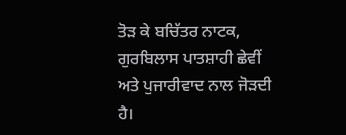ਤੋੜ ਕੇ ਬਚਿੱਤਰ ਨਾਟਕ, ਗੁਰਬਿਲਾਸ ਪਾਤਸ਼ਾਹੀ ਛੇਵੀਂ ਅਤੇ ਪੁਜਾਰੀਵਾਦ ਨਾਲ ਜੋੜਦੀ ਹੈ।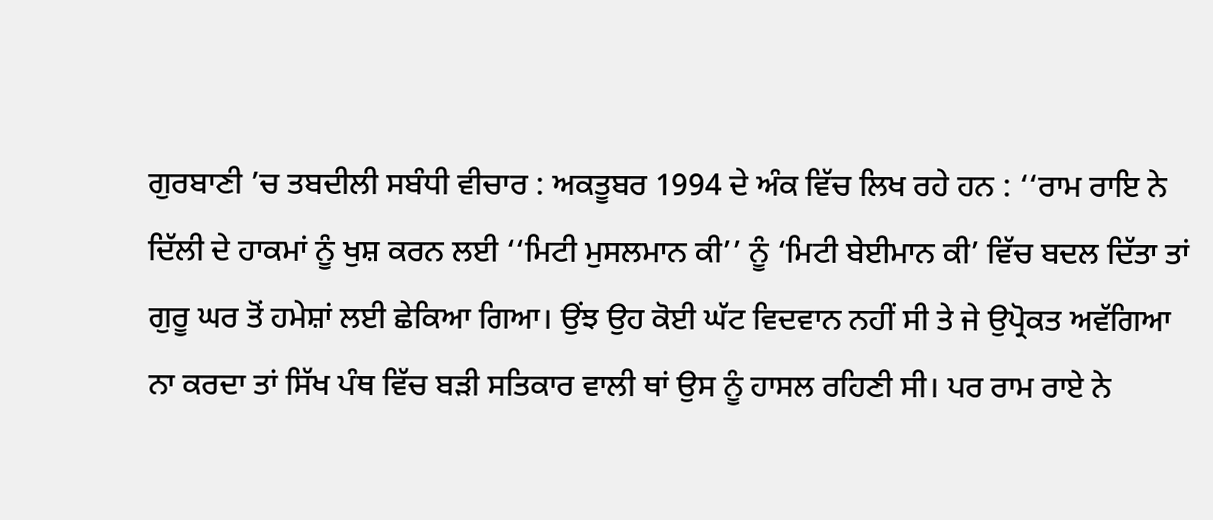ਗੁਰਬਾਣੀ ’ਚ ਤਬਦੀਲੀ ਸਬੰਧੀ ਵੀਚਾਰ : ਅਕਤੂਬਰ 1994 ਦੇ ਅੰਕ ਵਿੱਚ ਲਿਖ ਰਹੇ ਹਨ : ‘‘ਰਾਮ ਰਾਇ ਨੇ ਦਿੱਲੀ ਦੇ ਹਾਕਮਾਂ ਨੂੰ ਖੁਸ਼ ਕਰਨ ਲਈ ‘‘ਮਿਟੀ ਮੁਸਲਮਾਨ ਕੀ’’ ਨੂੰ ‘ਮਿਟੀ ਬੇਈਮਾਨ ਕੀ’ ਵਿੱਚ ਬਦਲ ਦਿੱਤਾ ਤਾਂ ਗੁਰੂ ਘਰ ਤੋਂ ਹਮੇਸ਼ਾਂ ਲਈ ਛੇਕਿਆ ਗਿਆ। ਉਂਝ ਉਹ ਕੋਈ ਘੱਟ ਵਿਦਵਾਨ ਨਹੀਂ ਸੀ ਤੇ ਜੇ ਉਪ੍ਰੋਕਤ ਅਵੱਗਿਆ ਨਾ ਕਰਦਾ ਤਾਂ ਸਿੱਖ ਪੰਥ ਵਿੱਚ ਬੜੀ ਸਤਿਕਾਰ ਵਾਲੀ ਥਾਂ ਉਸ ਨੂੰ ਹਾਸਲ ਰਹਿਣੀ ਸੀ। ਪਰ ਰਾਮ ਰਾਏ ਨੇ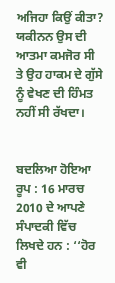ਅਜਿਹਾ ਕਿਉਂ ਕੀਤਾ? ਯਕੀਨਨ ਉਸ ਦੀ ਆਤਮਾ ਕਮਜੋਰ ਸੀ ਤੇ ਉਹ ਹਾਕਮ ਦੇ ਗੁੱਸੇ ਨੂੰ ਵੇਖਣ ਦੀ ਹਿੰਮਤ ਨਹੀਂ ਸੀ ਰੱਖਦਾ।


ਬਦਲਿਆ ਹੋਇਆ ਰੂਪ : 16 ਮਾਰਚ 2010 ਦੇ ਆਪਣੇ ਸੰਪਾਦਕੀ ਵਿੱਚ ਲਿਖਦੇ ਹਨ : ‘‘ਹੋਰ ਵੀ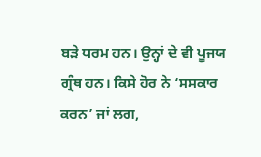ਬੜੇ ਧਰਮ ਹਨ। ਉਨ੍ਹਾਂ ਦੇ ਵੀ ਪੂਜਯ ਗ੍ਰੰਥ ਹਨ। ਕਿਸੇ ਹੋਰ ਨੇ ‘ਸਸਕਾਰ ਕਰਨ’ ਜਾਂ ਲਗ,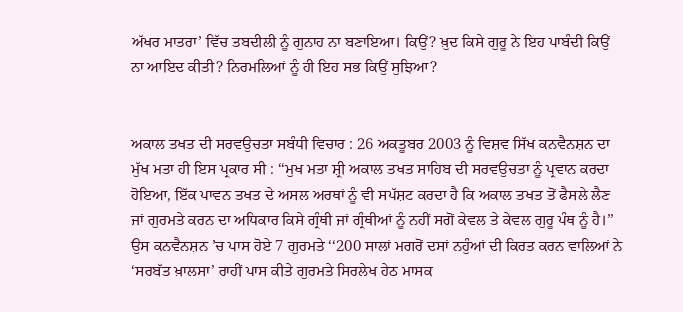ਅੱਖਰ ਮਾਤਰਾ’ ਵਿੱਚ ਤਬਦੀਲੀ ਨੂੰ ਗੁਨਾਹ ਨਾ ਬਣਾਇਆ। ਕਿਉਂ? ਖ਼ੁਦ ਕਿਸੇ ਗੁਰੂ ਨੇ ਇਹ ਪਾਬੰਦੀ ਕਿਉਂ ਨਾ ਆਇਦ ਕੀਤੀ? ਨਿਰਮਲਿਆਂ ਨੂੰ ਹੀ ਇਹ ਸਭ ਕਿਉਂ ਸੁਝਿਆ?


ਅਕਾਲ ਤਖਤ ਦੀ ਸਰਵਉਚਤਾ ਸਬੰਧੀ ਵਿਚਾਰ : 26 ਅਕਤੂਬਰ 2003 ਨੂੰ ਵਿਸ਼ਵ ਸਿੱਖ ਕਨਵੈਨਸ਼ਨ ਦਾ ਮੁੱਖ ਮਤਾ ਹੀ ਇਸ ਪ੍ਰਕਾਰ ਸੀ : ‘‘ਮੁਖ ਮਤਾ ਸ਼੍ਰੀ ਅਕਾਲ ਤਖਤ ਸਾਹਿਬ ਦੀ ਸਰਵਉਚਤਾ ਨੂੰ ਪ੍ਰਵਾਨ ਕਰਦਾ ਹੋਇਆ, ਇੱਕ ਪਾਵਨ ਤਖਤ ਦੇ ਅਸਲ ਅਰਥਾਂ ਨੂੰ ਵੀ ਸਪੱਸ਼ਟ ਕਰਦਾ ਹੈ ਕਿ ਅਕਾਲ ਤਖਤ ਤੋਂ ਫੈਸਲੇ ਲੈਣ ਜਾਂ ਗੁਰਮਤੇ ਕਰਨ ਦਾ ਅਧਿਕਾਰ ਕਿਸੇ ਗ੍ਰੰਥੀ ਜਾਂ ਗ੍ਰੰਥੀਆਂ ਨੂੰ ਨਹੀਂ ਸਗੋਂ ਕੇਵਲ ਤੇ ਕੇਵਲ ਗੁਰੂ ਪੰਥ ਨੂੰ ਹੈ।’’ ਉਸ ਕਨਵੈਨਸ਼ਨ ’ਚ ਪਾਸ ਹੋਏ 7 ਗੁਰਮਤੇ ‘‘200 ਸਾਲਾਂ ਮਗਰੋਂ ਦਸਾਂ ਨਹੁੰਆਂ ਦੀ ਕਿਰਤ ਕਰਨ ਵਾਲਿਆਂ ਨੇ ‘ਸਰਬੱਤ ਖ਼ਾਲਸਾ’ ਰਾਹੀਂ ਪਾਸ ਕੀਤੇ ਗੁਰਮਤੇ ਸਿਰਲੇਖ ਹੇਠ ਮਾਸਕ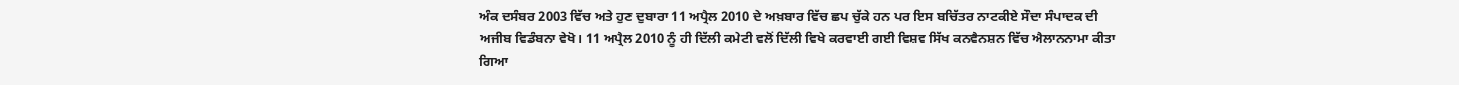ਅੰਕ ਦਸੰਬਰ 2003 ਵਿੱਚ ਅਤੇ ਹੁਣ ਦੁਬਾਰਾ 11 ਅਪ੍ਰੈਲ 2010 ਦੇ ਅਖ਼ਬਾਰ ਵਿੱਚ ਛਪ ਚੁੱਕੇ ਹਨ ਪਰ ਇਸ ਬਚਿੱਤਰ ਨਾਟਕੀਏ ਸੌਦਾ ਸੰਪਾਦਕ ਦੀ ਅਜੀਬ ਵਿਡੰਬਨਾ ਵੇਖੋ। 11 ਅਪ੍ਰੈਲ 2010 ਨੂੰ ਹੀ ਦਿੱਲੀ ਕਮੇਟੀ ਵਲੋਂ ਦਿੱਲੀ ਵਿਖੇ ਕਰਵਾਈ ਗਈ ਵਿਸ਼ਵ ਸਿੱਖ ਕਨਵੈਨਸ਼ਨ ਵਿੱਚ ਐਲਾਨਨਾਮਾ ਕੀਤਾ ਗਿਆ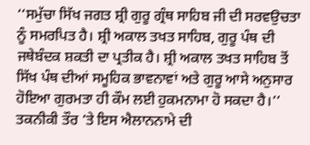‘‘ਸਮੁੱਚਾ ਸਿੱਖ ਜਗਤ ਸ਼੍ਰੀ ਗੁਰੂ ਗ੍ਰੰਥ ਸਾਹਿਬ ਜੀ ਦੀ ਸਰਵਉਚਤਾ ਨੂੰ ਸਮਰਪਿਤ ਹੈ। ਸ਼੍ਰੀ ਅਕਾਲ ਤਖਤ ਸਾਹਿਬ, ਗੁਰੂ ਪੰਥ ਦੀ ਜਥੇਬੰਦਕ ਸ਼ਕਤੀ ਦਾ ਪ੍ਰਤੀਕ ਹੈ। ਸ਼੍ਰੀ ਅਕਾਲ ਤਖਤ ਸਾਹਿਬ ਤੋਂ ਸਿੱਖ ਪੰਥ ਦੀਆਂ ਸਮੂਹਿਕ ਭਾਵਨਾਵਾਂ ਅਤੇ ਗੁਰੂ ਆਸੇ ਅਨੁਸਾਰ ਹੋਇਆ ਗੁਰਮਤਾ ਹੀ ਕੌਮ ਲਈ ਹੁਕਮਨਾਮਾ ਹੋ ਸਕਦਾ ਹੈ।’’ ਤਕਨੀਕੀ ਤੌਰ ’ਤੇ ਇਸ ਐਲਾਨਨਾਮੇ ਦੀ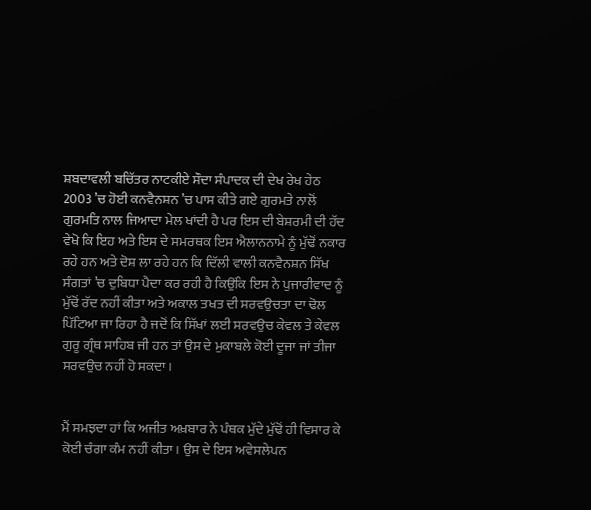ਸ਼ਬਦਾਵਲੀ ਬਚਿੱਤਰ ਨਾਟਕੀਏ ਸੌਦਾ ਸੰਪਾਦਕ ਦੀ ਦੇਖ ਰੇਖ ਹੇਠ 2003 ’ਚ ਹੋਈ ਕਨਵੈਨਸ਼ਨ ’ਚ ਪਾਸ ਕੀਤੇ ਗਏ ਗੁਰਮਤੇ ਨਾਲੋਂ ਗੁਰਮਤਿ ਨਾਲ ਜਿਆਦਾ ਮੇਲ ਖਾਂਦੀ ਹੈ ਪਰ ਇਸ ਦੀ ਬੇਸ਼ਰਮੀ ਦੀ ਹੱਦ ਵੇਖੋ ਕਿ ਇਹ ਅਤੇ ਇਸ ਦੇ ਸਮਰਥਕ ਇਸ ਐਲਾਨਨਾਮੇ ਨੂੰ ਮੁੱਢੋਂ ਨਕਾਰ ਰਹੇ ਹਨ ਅਤੇ ਦੋਸ਼ ਲਾ ਰਹੇ ਹਨ ਕਿ ਦਿੱਲੀ ਵਾਲੀ ਕਨਵੈਨਸ਼ਨ ਸਿੱਖ ਸੰਗਤਾਂ ’ਚ ਦੁਬਿਧਾ ਪੈਦਾ ਕਰ ਰਹੀ ਹੈ ਕਿਉਂਕਿ ਇਸ ਨੇ ਪੁਜਾਰੀਵਾਦ ਨੂੰ ਮੁੱਢੋਂ ਰੱਦ ਨਹੀਂ ਕੀਤਾ ਅਤੇ ਅਕਾਲ ਤਖਤ ਦੀ ਸਰਵਉਚਤਾ ਦਾ ਢੋਲ ਪਿੱਟਿਆ ਜਾ ਰਿਹਾ ਹੈ ਜਦੋਂ ਕਿ ਸਿੱਖਾਂ ਲਈ ਸਰਵਉਚ ਕੇਵਲ ਤੇ ਕੇਵਲ ਗੁਰੂ ਗ੍ਰੰਥ ਸਾਹਿਬ ਜੀ ਹਨ ਤਾਂ ਉਸ ਦੇ ਮੁਕਾਬਲੇ ਕੋਈ ਦੂਜਾ ਜਾਂ ਤੀਜਾ ਸਰਵਉਚ ਨਹੀਂ ਹੋ ਸਕਦਾ।


ਮੈਂ ਸਮਝਦਾ ਹਾਂ ਕਿ ਅਜੀਤ ਅਖ਼ਬਾਰ ਨੇ ਪੰਥਕ ਮੁੱਦੇ ਮੁੱਢੋਂ ਹੀ ਵਿਸਾਰ ਕੇ ਕੋਈ ਚੰਗਾ ਕੰਮ ਨਹੀਂ ਕੀਤਾ। ਉਸ ਦੇ ਇਸ ਅਵੇਸਲੇਪਨ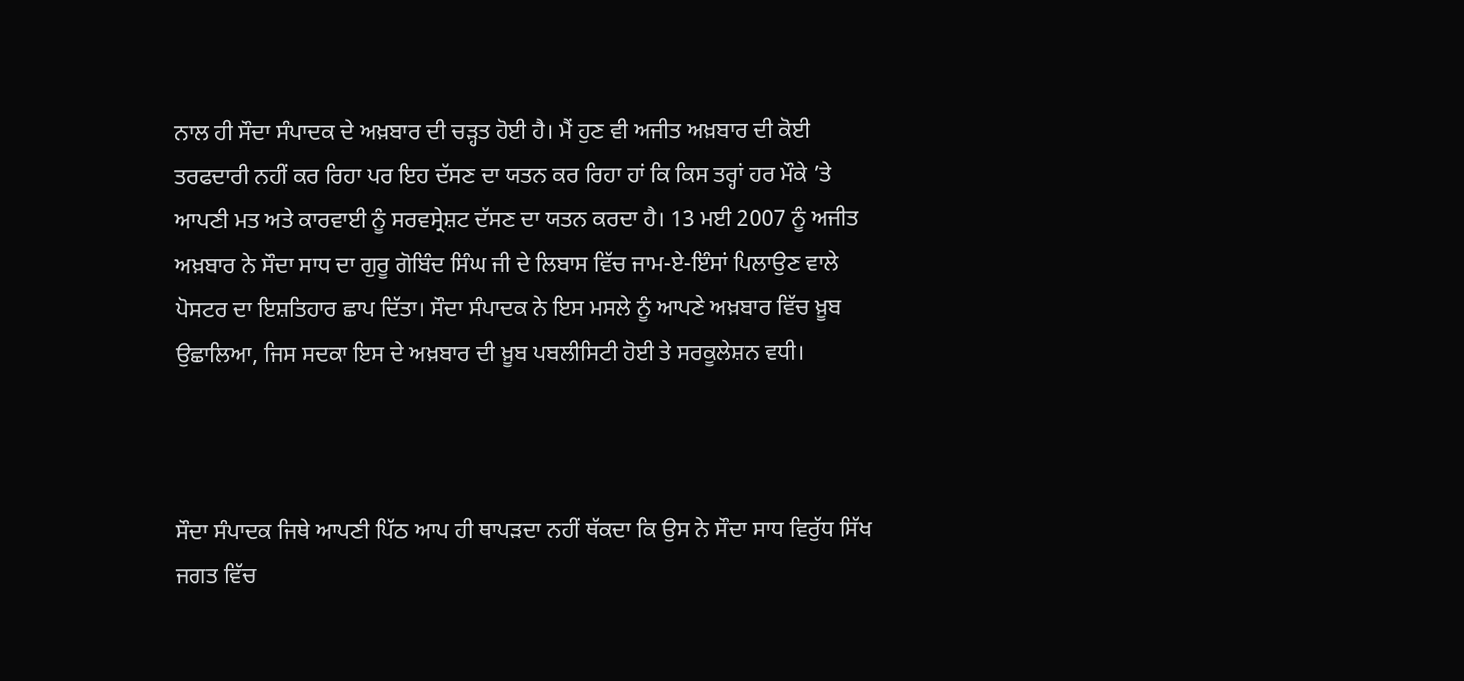ਨਾਲ ਹੀ ਸੌਦਾ ਸੰਪਾਦਕ ਦੇ ਅਖ਼ਬਾਰ ਦੀ ਚੜ੍ਹਤ ਹੋਈ ਹੈ। ਮੈਂ ਹੁਣ ਵੀ ਅਜੀਤ ਅਖ਼ਬਾਰ ਦੀ ਕੋਈ ਤਰਫਦਾਰੀ ਨਹੀਂ ਕਰ ਰਿਹਾ ਪਰ ਇਹ ਦੱਸਣ ਦਾ ਯਤਨ ਕਰ ਰਿਹਾ ਹਾਂ ਕਿ ਕਿਸ ਤਰ੍ਹਾਂ ਹਰ ਮੌਕੇ ’ਤੇ ਆਪਣੀ ਮਤ ਅਤੇ ਕਾਰਵਾਈ ਨੂੰ ਸਰਵਸ੍ਰੇਸ਼ਟ ਦੱਸਣ ਦਾ ਯਤਨ ਕਰਦਾ ਹੈ। 13 ਮਈ 2007 ਨੂੰ ਅਜੀਤ ਅਖ਼ਬਾਰ ਨੇ ਸੌਦਾ ਸਾਧ ਦਾ ਗੁਰੂ ਗੋਬਿੰਦ ਸਿੰਘ ਜੀ ਦੇ ਲਿਬਾਸ ਵਿੱਚ ਜਾਮ-ਏ-ਇੰਸਾਂ ਪਿਲਾਉਣ ਵਾਲੇ ਪੋਸਟਰ ਦਾ ਇਸ਼ਤਿਹਾਰ ਛਾਪ ਦਿੱਤਾ। ਸੌਦਾ ਸੰਪਾਦਕ ਨੇ ਇਸ ਮਸਲੇ ਨੂੰ ਆਪਣੇ ਅਖ਼ਬਾਰ ਵਿੱਚ ਖ਼ੂਬ ਉਛਾਲਿਆ, ਜਿਸ ਸਦਕਾ ਇਸ ਦੇ ਅਖ਼ਬਾਰ ਦੀ ਖ਼ੂਬ ਪਬਲੀਸਿਟੀ ਹੋਈ ਤੇ ਸਰਕੂਲੇਸ਼ਨ ਵਧੀ।



ਸੌਦਾ ਸੰਪਾਦਕ ਜਿਥੇ ਆਪਣੀ ਪਿੱਠ ਆਪ ਹੀ ਥਾਪੜਦਾ ਨਹੀਂ ਥੱਕਦਾ ਕਿ ਉਸ ਨੇ ਸੌਦਾ ਸਾਧ ਵਿਰੁੱਧ ਸਿੱਖ ਜਗਤ ਵਿੱਚ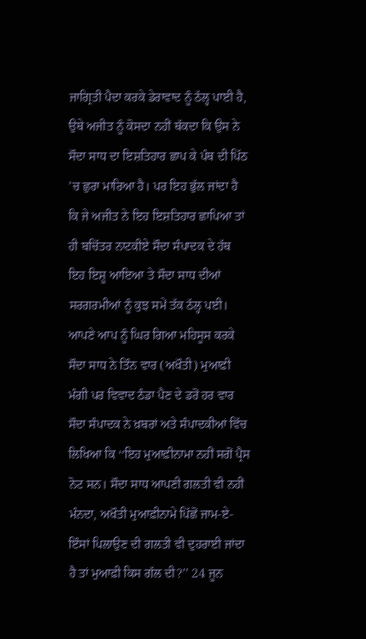ਜਾਗ੍ਰਿਤੀ ਪੈਦਾ ਕਰਕੇ ਡੇਰਾਵਾਦ ਨੂੰ ਠੱਲ੍ਹ ਪਾਈ ਹੈ, ਉਥੇ ਅਜੀਤ ਨੂੰ ਕੋਸਦਾ ਨਹੀਂ ਥੱਕਦਾ ਕਿ ਉਸ ਨੇ ਸੌਦਾ ਸਾਧ ਦਾ ਇਸ਼ਤਿਹਾਰ ਛਾਪ ਕੇ ਪੰਥ ਦੀ ਪਿੱਠ ’ਚ ਛੁਰਾ ਮਾਰਿਆ ਹੈ। ਪਰ ਇਹ ਭੁੱਲ ਜਾਂਦਾ ਹੈ ਕਿ ਜੇ ਅਜੀਤ ਨੇ ਇਹ ਇਸ਼ਤਿਹਾਰ ਛਾਪਿਆ ਤਾਂ ਹੀ ਬਚਿੱਤਰ ਨਾਟਕੀਏ ਸੌਦਾ ਸੰਪਾਦਕ ਦੇ ਹੱਥ ਇਹ ਇਸ਼ੂ ਆਇਆ ਤੇ ਸੌਦਾ ਸਾਧ ਦੀਆਂ ਸਰਗਰਮੀਆਂ ਨੂੰ ਕੁਝ ਸਮੇਂ ਤੱਕ ਠੱਲ੍ਹ ਪਈ। ਆਪਣੇ ਆਪ ਨੂੰ ਘਿਰ ਗਿਆ ਮਹਿਸੂਸ ਕਰਕੇ ਸੌਦਾ ਸਾਧ ਨੇ ਤਿੰਨ ਵਾਰ (ਅਖੌਤੀ) ਮੁਆਫ਼ੀ ਮੰਗੀ ਪਰ ਵਿਵਾਦ ਠੰਡਾ ਪੈਣ ਦੇ ਡਰੋਂ ਹਰ ਵਾਰ ਸੌਦਾ ਸੰਪਾਦਕ ਨੇ ਖ਼ਬਰਾਂ ਅਤੇ ਸੰਪਾਦਕੀਆਂ ਵਿੱਚ ਲਿਖਿਆ ਕਿ ‘‘ਇਹ ਮੁਆਫ਼ੀਨਾਮਾ ਨਹੀਂ ਸਗੋਂ ਪ੍ਰੈਸ ਨੋਟ ਸਨ। ਸੌਦਾ ਸਾਧ ਆਪਣੀ ਗਲਤੀ ਵੀ ਨਹੀਂ ਮੰਨਦਾ, ਅਖੌਤੀ ਮੁਆਫ਼ੀਨਾਮੇ ਪਿੱਛੋਂ ਜਾਮ-ਏ-ਇੰਸਾਂ ਪਿਲਾਉਣ ਦੀ ਗਲਤੀ ਵੀ ਦੁਹਰਾਈ ਜਾਂਦਾ ਹੈ ਤਾਂ ਮੁਆਫ਼ੀ ਕਿਸ ਗੱਲ ਦੀ?’’ 24 ਜੂਨ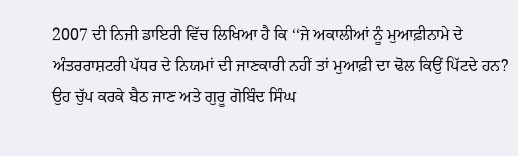2007 ਦੀ ਨਿਜੀ ਡਾਇਰੀ ਵਿੱਚ ਲਿਖਿਆ ਹੈ ਕਿ ‘‘ਜੇ ਅਕਾਲੀਆਂ ਨੂੰ ਮੁਆਫ਼ੀਨਾਮੇ ਦੇ ਅੰਤਰਰਾਸ਼ਟਰੀ ਪੱਧਰ ਦੇ ਨਿਯਮਾਂ ਦੀ ਜਾਣਕਾਰੀ ਨਹੀਂ ਤਾਂ ਮੁਆਫ਼ੀ ਦਾ ਢੋਲ ਕਿਉਂ ਪਿੱਟਦੇ ਹਨ? ਉਹ ਚੁੱਪ ਕਰਕੇ ਬੈਠ ਜਾਣ ਅਤੇ ਗੁਰੂ ਗੋਬਿੰਦ ਸਿੰਘ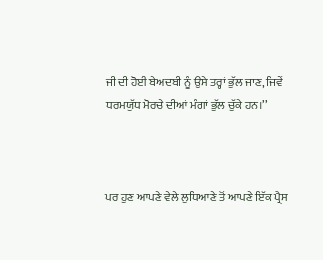ਜੀ ਦੀ ਹੋਈ ਬੇਅਦਬੀ ਨੂੰ ਉਸੇ ਤਰ੍ਹਾਂ ਭੁੱਲ ਜਾਣ, ਜਿਵੇਂ ਧਰਮਯੁੱਧ ਮੋਰਚੇ ਦੀਆਂ ਮੰਗਾਂ ਭੁੱਲ ਚੁੱਕੇ ਹਨ।’’



ਪਰ ਹੁਣ ਆਪਣੇ ਵੇਲੇ ਲੁਧਿਆਣੇ ਤੋਂ ਆਪਣੇ ਇੱਕ ਪ੍ਰੈਸ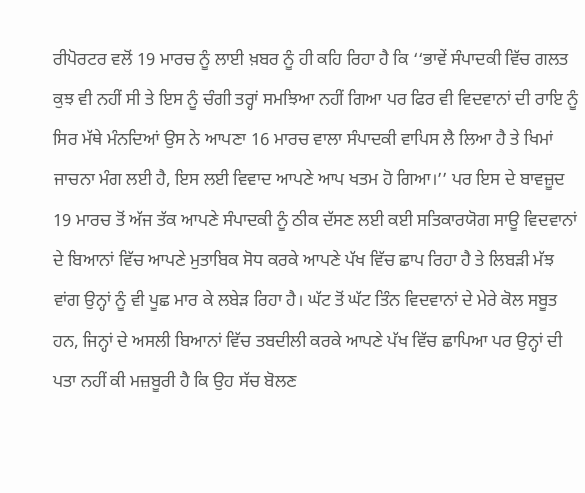ਰੀਪੋਰਟਰ ਵਲੋਂ 19 ਮਾਰਚ ਨੂੰ ਲਾਈ ਖ਼ਬਰ ਨੂੰ ਹੀ ਕਹਿ ਰਿਹਾ ਹੈ ਕਿ ‘‘ਭਾਵੇਂ ਸੰਪਾਦਕੀ ਵਿੱਚ ਗਲਤ ਕੁਝ ਵੀ ਨਹੀਂ ਸੀ ਤੇ ਇਸ ਨੂੰ ਚੰਗੀ ਤਰ੍ਹਾਂ ਸਮਝਿਆ ਨਹੀਂ ਗਿਆ ਪਰ ਫਿਰ ਵੀ ਵਿਦਵਾਨਾਂ ਦੀ ਰਾਇ ਨੂੰ ਸਿਰ ਮੱਥੇ ਮੰਨਦਿਆਂ ਉਸ ਨੇ ਆਪਣਾ 16 ਮਾਰਚ ਵਾਲਾ ਸੰਪਾਦਕੀ ਵਾਪਿਸ ਲੈ ਲਿਆ ਹੈ ਤੇ ਖਿਮਾਂ ਜਾਚਨਾ ਮੰਗ ਲਈ ਹੈ, ਇਸ ਲਈ ਵਿਵਾਦ ਆਪਣੇ ਆਪ ਖਤਮ ਹੋ ਗਿਆ।’’ ਪਰ ਇਸ ਦੇ ਬਾਵਜ਼ੂਦ 19 ਮਾਰਚ ਤੋਂ ਅੱਜ ਤੱਕ ਆਪਣੇ ਸੰਪਾਦਕੀ ਨੂੰ ਠੀਕ ਦੱਸਣ ਲਈ ਕਈ ਸਤਿਕਾਰਯੋਗ ਸਾਊ ਵਿਦਵਾਨਾਂ ਦੇ ਬਿਆਨਾਂ ਵਿੱਚ ਆਪਣੇ ਮੁਤਾਬਿਕ ਸੋਧ ਕਰਕੇ ਆਪਣੇ ਪੱਖ ਵਿੱਚ ਛਾਪ ਰਿਹਾ ਹੈ ਤੇ ਲਿਬੜੀ ਮੱਝ ਵਾਂਗ ਉਨ੍ਹਾਂ ਨੂੰ ਵੀ ਪੂਛ ਮਾਰ ਕੇ ਲਬੇੜ ਰਿਹਾ ਹੈ। ਘੱਟ ਤੋਂ ਘੱਟ ਤਿੰਨ ਵਿਦਵਾਨਾਂ ਦੇ ਮੇਰੇ ਕੋਲ ਸਬੂਤ ਹਨ, ਜਿਨ੍ਹਾਂ ਦੇ ਅਸਲੀ ਬਿਆਨਾਂ ਵਿੱਚ ਤਬਦੀਲੀ ਕਰਕੇ ਆਪਣੇ ਪੱਖ ਵਿੱਚ ਛਾਪਿਆ ਪਰ ਉਨ੍ਹਾਂ ਦੀ ਪਤਾ ਨਹੀਂ ਕੀ ਮਜ਼ਬੂਰੀ ਹੈ ਕਿ ਉਹ ਸੱਚ ਬੋਲਣ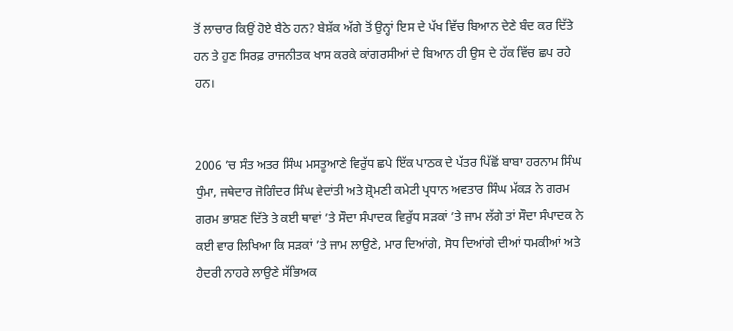ਤੋਂ ਲਾਚਾਰ ਕਿਉਂ ਹੋਏ ਬੈਠੇ ਹਨ? ਬੇਸ਼ੱਕ ਅੱਗੇ ਤੋਂ ਉਨ੍ਹਾਂ ਇਸ ਦੇ ਪੱਖ ਵਿੱਚ ਬਿਆਨ ਦੇਣੇ ਬੰਦ ਕਰ ਦਿੱਤੇ ਹਨ ਤੇ ਹੁਣ ਸਿਰਫ਼ ਰਾਜਨੀਤਕ ਖਾਸ ਕਰਕੇ ਕਾਂਗਰਸੀਆਂ ਦੇ ਬਿਆਨ ਹੀ ਉਸ ਦੇ ਹੱਕ ਵਿੱਚ ਛਪ ਰਹੇ ਹਨ।


2006 ’ਚ ਸੰਤ ਅਤਰ ਸਿੰਘ ਮਸਤੂਆਣੇ ਵਿਰੁੱਧ ਛਪੇ ਇੱਕ ਪਾਠਕ ਦੇ ਪੱਤਰ ਪਿੱਛੋਂ ਬਾਬਾ ਹਰਨਾਮ ਸਿੰਘ ਧੁੰਮਾ, ਜਥੇਦਾਰ ਜੋਗਿੰਦਰ ਸਿੰਘ ਵੇਦਾਂਤੀ ਅਤੇ ਸ਼੍ਰੋਮਣੀ ਕਮੇਟੀ ਪ੍ਰਧਾਨ ਅਵਤਾਰ ਸਿੰਘ ਮੱਕੜ ਨੇ ਗਰਮ ਗਰਮ ਭਾਸ਼ਣ ਦਿੱਤੇ ਤੇ ਕਈ ਥਾਵਾਂ ’ਤੇ ਸੌਦਾ ਸੰਪਾਦਕ ਵਿਰੁੱਧ ਸੜਕਾਂ ’ਤੇ ਜਾਮ ਲੱਗੇ ਤਾਂ ਸੌਦਾ ਸੰਪਾਦਕ ਨੇ ਕਈ ਵਾਰ ਲਿਖਿਆ ਕਿ ਸੜਕਾਂ ’ਤੇ ਜਾਮ ਲਾਉਣੇ, ਮਾਰ ਦਿਆਂਗੇ, ਸੋਧ ਦਿਆਂਗੇ ਦੀਆਂ ਧਮਕੀਆਂ ਅਤੇ ਹੈਦਰੀ ਨਾਹਰੇ ਲਾਉਣੇ ਸੱਭਿਅਕ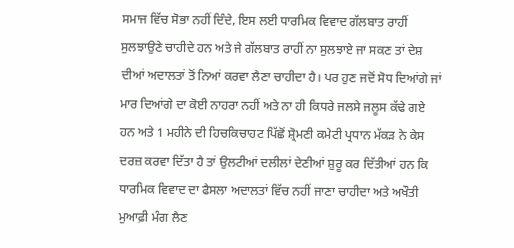ਸਮਾਜ ਵਿੱਚ ਸੋਭਾ ਨਹੀਂ ਦਿੰਦੇ, ਇਸ ਲਈ ਧਾਰਮਿਕ ਵਿਵਾਦ ਗੱਲਬਾਤ ਰਾਹੀਂ ਸੁਲਝਾਉਣੇ ਚਾਹੀਦੇ ਹਨ ਅਤੇ ਜੇ ਗੱਲਬਾਤ ਰਾਹੀਂ ਨਾ ਸੁਲਝਾਏ ਜਾ ਸਕਣ ਤਾਂ ਦੇਸ਼ ਦੀਆਂ ਅਦਾਲਤਾਂ ਤੋਂ ਨਿਆਂ ਕਰਵਾ ਲੈਣਾ ਚਾਹੀਦਾ ਹੈ। ਪਰ ਹੁਣ ਜਦੋਂ ਸੋਧ ਦਿਆਂਗੇ ਜਾਂ ਮਾਰ ਦਿਆਂਗੇ ਦਾ ਕੋਈ ਨਾਹਰਾ ਨਹੀਂ ਅਤੇ ਨਾ ਹੀ ਕਿਧਰੇ ਜਲਸੇ ਜਲੂਸ ਕੱਢੇ ਗਏ ਹਨ ਅਤੇ 1 ਮਹੀਨੇ ਦੀ ਹਿਚਕਿਚਾਹਟ ਪਿੱਛੋਂ ਸ਼੍ਰੋਮਣੀ ਕਮੇਟੀ ਪ੍ਰਧਾਨ ਮੱਕੜ ਨੇ ਕੇਸ ਦਰਜ਼ ਕਰਵਾ ਦਿੱਤਾ ਹੈ ਤਾਂ ਉਲਟੀਆਂ ਦਲੀਲਾਂ ਦੇਣੀਆਂ ਸ਼ੁਰੂ ਕਰ ਦਿੱਤੀਆਂ ਹਨ ਕਿ ਧਾਰਮਿਕ ਵਿਵਾਦ ਦਾ ਫੈਸਲਾ ਅਦਾਲਤਾਂ ਵਿੱਚ ਨਹੀਂ ਜਾਣਾ ਚਾਹੀਦਾ ਅਤੇ ਅਖੌਤੀ ਮੁਆਫ਼ੀ ਮੰਗ ਲੈਣ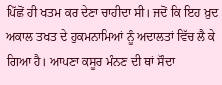ਪਿੱਛੋਂ ਹੀ ਖਤਮ ਕਰ ਦੇਣਾ ਚਾਹੀਦਾ ਸੀ। ਜਦੋਂ ਕਿ ਇਹ ਖ਼ੁਦ ਅਕਾਲ ਤਖਤ ਦੇ ਹੁਕਮਨਾਮਿਆਂ ਨੂੰ ਅਦਾਲਤਾਂ ਵਿੱਚ ਲੈ ਕੇ ਗਿਆ ਹੈ। ਆਪਣਾ ਕਸੂਰ ਮੰਨਣ ਦੀ ਥਾਂ ਸੌਦਾ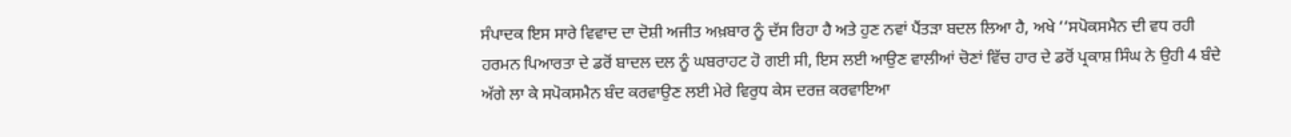ਸੰਪਾਦਕ ਇਸ ਸਾਰੇ ਵਿਵਾਦ ਦਾ ਦੋਸ਼ੀ ਅਜੀਤ ਅਖ਼ਬਾਰ ਨੂੰ ਦੱਸ ਰਿਹਾ ਹੈ ਅਤੇ ਹੁਣ ਨਵਾਂ ਪੈਂਤੜਾ ਬਦਲ ਲਿਆ ਹੈ, ਅਖੇ ‘‘ਸਪੋਕਸਮੈਨ ਦੀ ਵਧ ਰਹੀ ਹਰਮਨ ਪਿਆਰਤਾ ਦੇ ਡਰੋਂ ਬਾਦਲ ਦਲ ਨੂੰ ਘਬਰਾਹਟ ਹੋ ਗਈ ਸੀ, ਇਸ ਲਈ ਆਉਣ ਵਾਲੀਆਂ ਚੋਣਾਂ ਵਿੱਚ ਹਾਰ ਦੇ ਡਰੋਂ ਪ੍ਰਕਾਸ਼ ਸਿੰਘ ਨੇ ਉਹੀ 4 ਬੰਦੇ ਅੱਗੇ ਲਾ ਕੇ ਸਪੋਕਸਮੈਨ ਬੰਦ ਕਰਵਾਉਣ ਲਈ ਮੇਰੇ ਵਿਰੁਧ ਕੇਸ ਦਰਜ਼ ਕਰਵਾਇਆ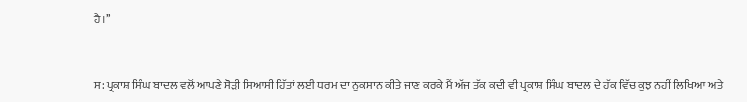ਹੈ।’’


ਸ: ਪ੍ਰਕਾਸ਼ ਸਿੰਘ ਬਾਦਲ ਵਲੋਂ ਆਪਣੇ ਸੋੜੀ ਸਿਆਸੀ ਹਿੱਤਾਂ ਲਈ ਧਰਮ ਦਾ ਨੁਕਸਾਨ ਕੀਤੇ ਜਾਣ ਕਰਕੇ ਮੈਂ ਅੱਜ ਤੱਕ ਕਦੀ ਵੀ ਪ੍ਰਕਾਸ਼ ਸਿੰਘ ਬਾਦਲ ਦੇ ਹੱਕ ਵਿੱਚ ਕੁਝ ਨਹੀਂ ਲਿਖਿਆ ਅਤੇ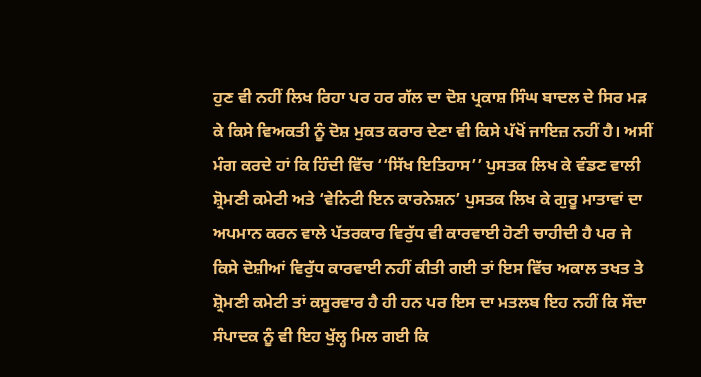ਹੁਣ ਵੀ ਨਹੀਂ ਲਿਖ ਰਿਹਾ ਪਰ ਹਰ ਗੱਲ ਦਾ ਦੋਸ਼ ਪ੍ਰਕਾਸ਼ ਸਿੰਘ ਬਾਦਲ ਦੇ ਸਿਰ ਮੜ ਕੇ ਕਿਸੇ ਵਿਅਕਤੀ ਨੂੰ ਦੋਸ਼ ਮੁਕਤ ਕਰਾਰ ਦੇਣਾ ਵੀ ਕਿਸੇ ਪੱਖੋਂ ਜਾਇਜ਼ ਨਹੀਂ ਹੈ। ਅਸੀਂ ਮੰਗ ਕਰਦੇ ਹਾਂ ਕਿ ਹਿੰਦੀ ਵਿੱਚ ‘‘ਸਿੱਖ ਇਤਿਹਾਸ’’ ਪੁਸਤਕ ਲਿਖ ਕੇ ਵੰਡਣ ਵਾਲੀ ਸ਼੍ਰੋਮਣੀ ਕਮੇਟੀ ਅਤੇ ‘ਵੇਨਿਟੀ ਇਨ ਕਾਰਨੇਸ਼ਨ’ ਪੁਸਤਕ ਲਿਖ ਕੇ ਗੁਰੂ ਮਾਤਾਵਾਂ ਦਾ ਅਪਮਾਨ ਕਰਨ ਵਾਲੇ ਪੱਤਰਕਾਰ ਵਿਰੁੱਧ ਵੀ ਕਾਰਵਾਈ ਹੋਣੀ ਚਾਹੀਦੀ ਹੈ ਪਰ ਜੇ ਕਿਸੇ ਦੋਸ਼ੀਆਂ ਵਿਰੁੱਧ ਕਾਰਵਾਈ ਨਹੀਂ ਕੀਤੀ ਗਈ ਤਾਂ ਇਸ ਵਿੱਚ ਅਕਾਲ ਤਖਤ ਤੇ ਸ਼੍ਰੋਮਣੀ ਕਮੇਟੀ ਤਾਂ ਕਸੂਰਵਾਰ ਹੈ ਹੀ ਹਨ ਪਰ ਇਸ ਦਾ ਮਤਲਬ ਇਹ ਨਹੀਂ ਕਿ ਸੌਦਾ ਸੰਪਾਦਕ ਨੂੰ ਵੀ ਇਹ ਖੁੱਲ੍ਹ ਮਿਲ ਗਈ ਕਿ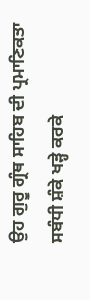ਉਹ ਗੁਰੂ ਗ੍ਰੰਥ ਸਾਹਿਬ ਦੀ ਪ੍ਰਮਾਣਿਕਤਾ ਸਬੰਧੀ ਸ਼ੰਕੇ ਖੜ੍ਹੇ ਕਰਕੇ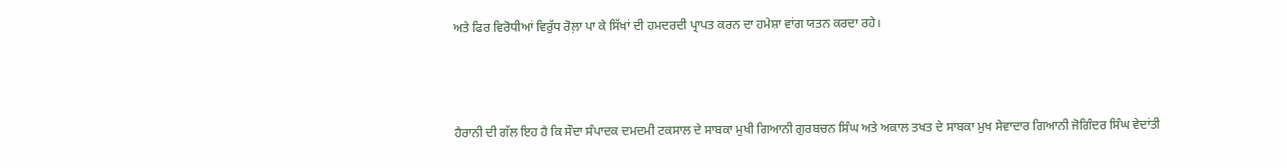ਅਤੇ ਫਿਰ ਵਿਰੋਧੀਆਂ ਵਿਰੁੱਧ ਰੋਲ਼ਾ ਪਾ ਕੇ ਸਿੱਖਾਂ ਦੀ ਹਮਦਰਦੀ ਪ੍ਰਾਪਤ ਕਰਨ ਦਾ ਹਮੇਸ਼ਾ ਵਾਂਗ ਯਤਨ ਕਰਦਾ ਰਹੇ।



ਹੈਰਾਨੀ ਦੀ ਗੱਲ ਇਹ ਹੈ ਕਿ ਸੌਦਾ ਸੰਪਾਦਕ ਦਮਦਮੀ ਟਕਸਾਲ ਦੇ ਸਾਬਕਾ ਮੁਖੀ ਗਿਆਨੀ ਗੁਰਬਚਨ ਸਿੰਘ ਅਤੇ ਅਕਾਲ ਤਖਤ ਦੇ ਸਾਬਕਾ ਮੁਖ ਸੇਵਾਦਾਰ ਗਿਆਨੀ ਜੋਗਿੰਦਰ ਸਿੰਘ ਵੇਦਾਂਤੀ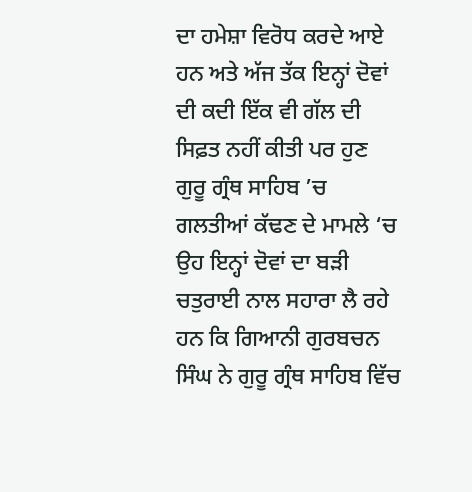ਦਾ ਹਮੇਸ਼ਾ ਵਿਰੋਧ ਕਰਦੇ ਆਏ ਹਨ ਅਤੇ ਅੱਜ ਤੱਕ ਇਨ੍ਹਾਂ ਦੋਵਾਂ ਦੀ ਕਦੀ ਇੱਕ ਵੀ ਗੱਲ ਦੀ ਸਿਫ਼ਤ ਨਹੀਂ ਕੀਤੀ ਪਰ ਹੁਣ ਗੁਰੂ ਗ੍ਰੰਥ ਸਾਹਿਬ ’ਚ ਗਲਤੀਆਂ ਕੱਢਣ ਦੇ ਮਾਮਲੇ ‘ਚ ਉਹ ਇਨ੍ਹਾਂ ਦੋਵਾਂ ਦਾ ਬੜੀ ਚਤੁਰਾਈ ਨਾਲ ਸਹਾਰਾ ਲੈ ਰਹੇ ਹਨ ਕਿ ਗਿਆਨੀ ਗੁਰਬਚਨ ਸਿੰਘ ਨੇ ਗੁਰੂ ਗ੍ਰੰਥ ਸਾਹਿਬ ਵਿੱਚ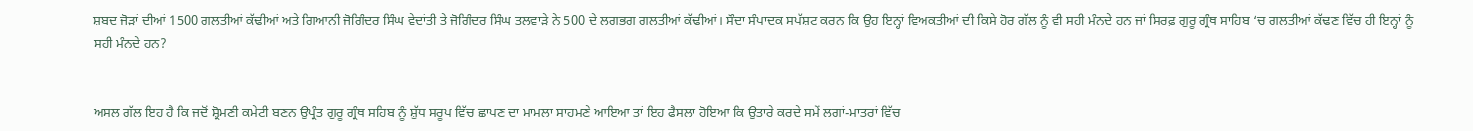ਸ਼ਬਦ ਜੋੜਾਂ ਦੀਆਂ 1500 ਗਲਤੀਆਂ ਕੱਢੀਆਂ ਅਤੇ ਗਿਆਨੀ ਜੋਗਿੰਦਰ ਸਿੰਘ ਵੇਦਾਂਤੀ ਤੇ ਜੋਗਿੰਦਰ ਸਿੰਘ ਤਲਵਾੜੇ ਨੇ 500 ਦੇ ਲਗਭਗ ਗਲਤੀਆਂ ਕੱਢੀਆਂ। ਸੌਦਾ ਸੰਪਾਦਕ ਸਪੱਸ਼ਟ ਕਰਨ ਕਿ ਉਹ ਇਨ੍ਹਾਂ ਵਿਅਕਤੀਆਂ ਦੀ ਕਿਸੇ ਹੋਰ ਗੱਲ ਨੂੰ ਵੀ ਸਹੀ ਮੰਨਦੇ ਹਨ ਜਾਂ ਸਿਰਫ਼ ਗੁਰੂ ਗ੍ਰੰਥ ਸਾਹਿਬ ‘ਚ ਗਲਤੀਆਂ ਕੱਢਣ ਵਿੱਚ ਹੀ ਇਨ੍ਹਾਂ ਨੂੰ ਸਹੀ ਮੰਨਦੇ ਹਨ?


ਅਸਲ ਗੱਲ ਇਹ ਹੈ ਕਿ ਜਦੋਂ ਸ਼੍ਰੋਮਣੀ ਕਮੇਟੀ ਬਣਨ ਉਪ੍ਰੰਤ ਗੁਰੂ ਗ੍ਰੰਥ ਸਹਿਬ ਨੂੰ ਸ਼ੁੱਧ ਸਰੂਪ ਵਿੱਚ ਛਾਪਣ ਦਾ ਮਾਮਲਾ ਸਾਹਮਣੇ ਆਇਆ ਤਾਂ ਇਹ ਫੈਸਲਾ ਹੋਇਆ ਕਿ ਉਤਾਰੇ ਕਰਦੇ ਸਮੇਂ ਲਗਾਂ-ਮਾਤਰਾਂ ਵਿੱਚ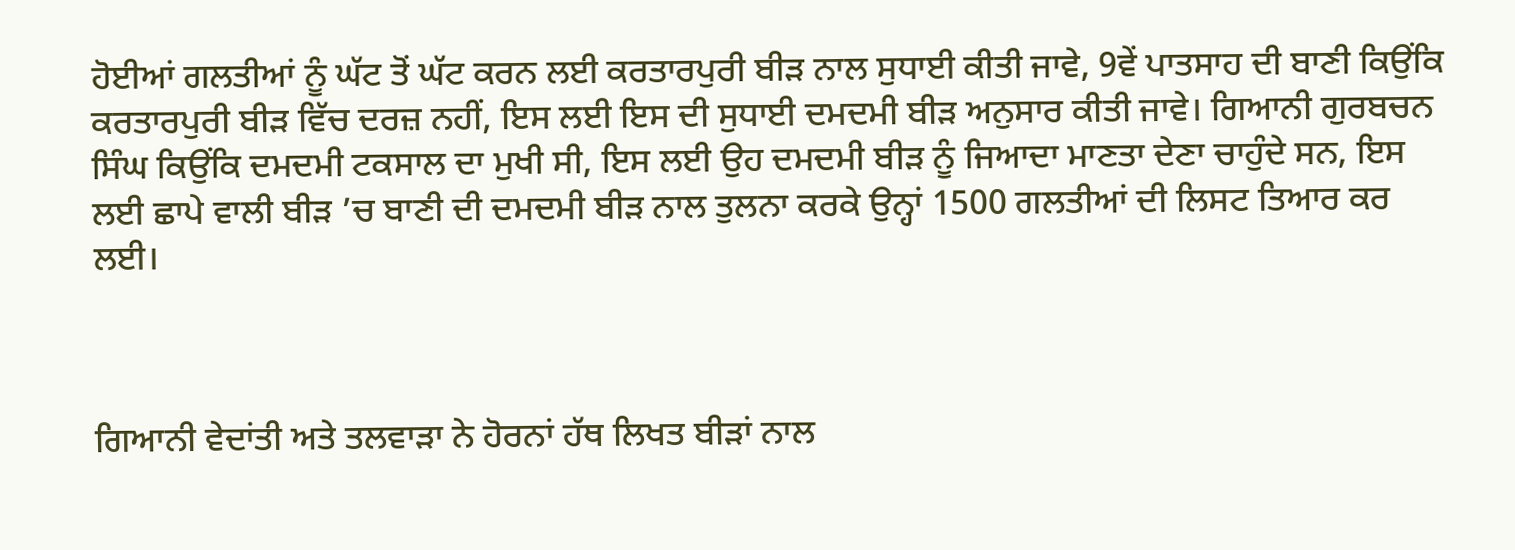ਹੋਈਆਂ ਗਲਤੀਆਂ ਨੂੰ ਘੱਟ ਤੋਂ ਘੱਟ ਕਰਨ ਲਈ ਕਰਤਾਰਪੁਰੀ ਬੀੜ ਨਾਲ ਸੁਧਾਈ ਕੀਤੀ ਜਾਵੇ, 9ਵੇਂ ਪਾਤਸਾਹ ਦੀ ਬਾਣੀ ਕਿਉਂਕਿ ਕਰਤਾਰਪੁਰੀ ਬੀੜ ਵਿੱਚ ਦਰਜ਼ ਨਹੀਂ, ਇਸ ਲਈ ਇਸ ਦੀ ਸੁਧਾਈ ਦਮਦਮੀ ਬੀੜ ਅਨੁਸਾਰ ਕੀਤੀ ਜਾਵੇ। ਗਿਆਨੀ ਗੁਰਬਚਨ ਸਿੰਘ ਕਿਉਂਕਿ ਦਮਦਮੀ ਟਕਸਾਲ ਦਾ ਮੁਖੀ ਸੀ, ਇਸ ਲਈ ਉਹ ਦਮਦਮੀ ਬੀੜ ਨੂੰ ਜਿਆਦਾ ਮਾਣਤਾ ਦੇਣਾ ਚਾਹੁੰਦੇ ਸਨ, ਇਸ ਲਈ ਛਾਪੇ ਵਾਲੀ ਬੀੜ ’ਚ ਬਾਣੀ ਦੀ ਦਮਦਮੀ ਬੀੜ ਨਾਲ ਤੁਲਨਾ ਕਰਕੇ ਉਨ੍ਹਾਂ 1500 ਗਲਤੀਆਂ ਦੀ ਲਿਸਟ ਤਿਆਰ ਕਰ ਲਈ।



ਗਿਆਨੀ ਵੇਦਾਂਤੀ ਅਤੇ ਤਲਵਾੜਾ ਨੇ ਹੋਰਨਾਂ ਹੱਥ ਲਿਖਤ ਬੀੜਾਂ ਨਾਲ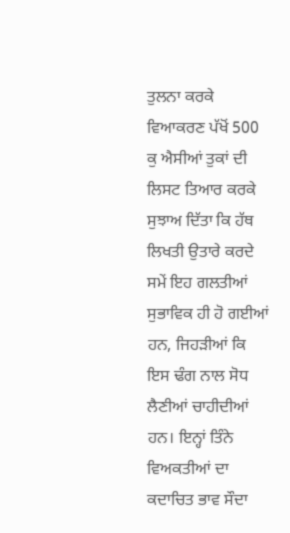ਤੁਲਨਾ ਕਰਕੇ ਵਿਆਕਰਣ ਪੱਖੋਂ 500 ਕੁ ਐਸੀਆਂ ਤੁਕਾਂ ਦੀ ਲਿਸਟ ਤਿਆਰ ਕਰਕੇ ਸੁਝਾਅ ਦਿੱਤਾ ਕਿ ਹੱਥ ਲਿਖਤੀ ਉਤਾਰੇ ਕਰਦੇ ਸਮੇਂ ਇਹ ਗਲਤੀਆਂ ਸੁਭਾਵਿਕ ਹੀ ਹੋ ਗਈਆਂ ਹਨ, ਜਿਹੜੀਆਂ ਕਿ ਇਸ ਢੰਗ ਨਾਲ ਸੋਧ ਲੈਣੀਆਂ ਚਾਹੀਦੀਆਂ ਹਨ। ਇਨ੍ਹਾਂ ਤਿੰਨੇ ਵਿਅਕਤੀਆਂ ਦਾ ਕਦਾਚਿਤ ਭਾਵ ਸੌਦਾ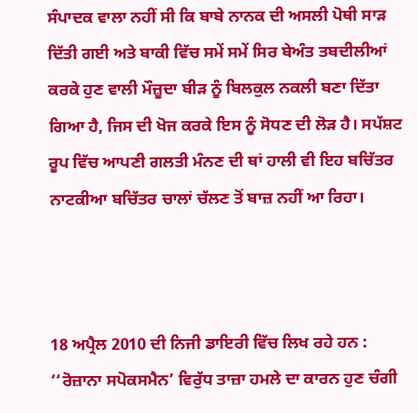ਸੰਪਾਦਕ ਵਾਲਾ ਨਹੀਂ ਸੀ ਕਿ ਬਾਬੇ ਨਾਨਕ ਦੀ ਅਸਲੀ ਪੋਥੀ ਸਾੜ ਦਿੱਤੀ ਗਈ ਅਤੇ ਬਾਕੀ ਵਿੱਚ ਸਮੇਂ ਸਮੇਂ ਸਿਰ ਬੇਅੰਤ ਤਬਦੀਲੀਆਂ ਕਰਕੇ ਹੁਣ ਵਾਲੀ ਮੌਜ਼ੂਦਾ ਬੀੜ ਨੂੰ ਬਿਲਕੁਲ ਨਕਲੀ ਬਣਾ ਦਿੱਤਾ ਗਿਆ ਹੈ, ਜਿਸ ਦੀ ਖੋਜ ਕਰਕੇ ਇਸ ਨੂੰ ਸੋਧਣ ਦੀ ਲੋੜ ਹੈ। ਸਪੱਸ਼ਟ ਰੂਪ ਵਿੱਚ ਆਪਣੀ ਗਲਤੀ ਮੰਨਣ ਦੀ ਥਾਂ ਹਾਲੀ ਵੀ ਇਹ ਬਚਿੱਤਰ ਨਾਟਕੀਆ ਬਚਿੱਤਰ ਚਾਲਾਂ ਚੱਲਣ ਤੋਂ ਬਾਜ਼ ਨਹੀਂ ਆ ਰਿਹਾ।



18 ਅਪ੍ਰੈਲ 2010 ਦੀ ਨਿਜੀ ਡਾਇਰੀ ਵਿੱਚ ਲਿਖ ਰਹੇ ਹਨ : ‘‘ਰੋਜ਼ਾਨਾ ਸਪੋਕਸਮੈਨ’ ਵਿਰੁੱਧ ਤਾਜ਼ਾ ਹਮਲੇ ਦਾ ਕਾਰਨ ਹੁਣ ਚੰਗੀ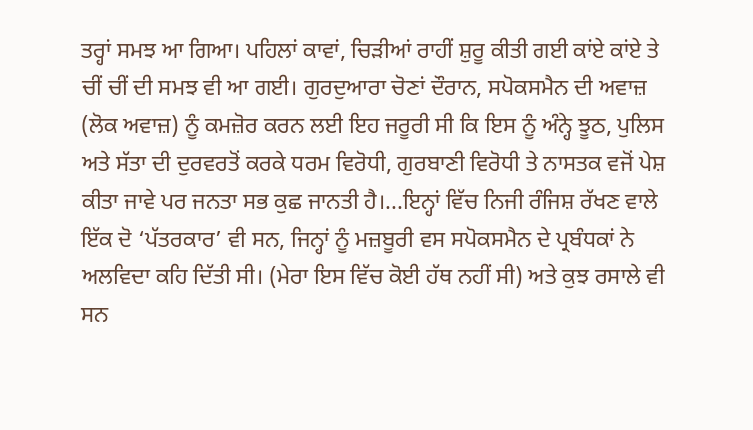ਤਰ੍ਹਾਂ ਸਮਝ ਆ ਗਿਆ। ਪਹਿਲਾਂ ਕਾਵਾਂ, ਚਿੜੀਆਂ ਰਾਹੀਂ ਸ਼ੁਰੂ ਕੀਤੀ ਗਈ ਕਾਂਏ ਕਾਂਏ ਤੇ ਚੀਂ ਚੀਂ ਦੀ ਸਮਝ ਵੀ ਆ ਗਈ। ਗੁਰਦੁਆਰਾ ਚੋਣਾਂ ਦੌਰਾਨ, ਸਪੋਕਸਮੈਨ ਦੀ ਅਵਾਜ਼ (ਲੋਕ ਅਵਾਜ਼) ਨੂੰ ਕਮਜ਼ੋਰ ਕਰਨ ਲਈ ਇਹ ਜਰੂਰੀ ਸੀ ਕਿ ਇਸ ਨੂੰ ਅੰਨ੍ਹੇ ਝੂਠ, ਪੁਲਿਸ ਅਤੇ ਸੱਤਾ ਦੀ ਦੁਰਵਰਤੋਂ ਕਰਕੇ ਧਰਮ ਵਿਰੋਧੀ, ਗੁਰਬਾਣੀ ਵਿਰੋਧੀ ਤੇ ਨਾਸਤਕ ਵਜੋਂ ਪੇਸ਼ ਕੀਤਾ ਜਾਵੇ ਪਰ ਜਨਤਾ ਸਭ ਕੁਛ ਜਾਨਤੀ ਹੈ।...ਇਨ੍ਹਾਂ ਵਿੱਚ ਨਿਜੀ ਰੰਜਿਸ਼ ਰੱਖਣ ਵਾਲੇ ਇੱਕ ਦੋ ‘ਪੱਤਰਕਾਰ’ ਵੀ ਸਨ, ਜਿਨ੍ਹਾਂ ਨੂੰ ਮਜ਼ਬੂਰੀ ਵਸ ਸਪੋਕਸਮੈਨ ਦੇ ਪ੍ਰਬੰਧਕਾਂ ਨੇ ਅਲਵਿਦਾ ਕਹਿ ਦਿੱਤੀ ਸੀ। (ਮੇਰਾ ਇਸ ਵਿੱਚ ਕੋਈ ਹੱਥ ਨਹੀਂ ਸੀ) ਅਤੇ ਕੁਝ ਰਸਾਲੇ ਵੀ ਸਨ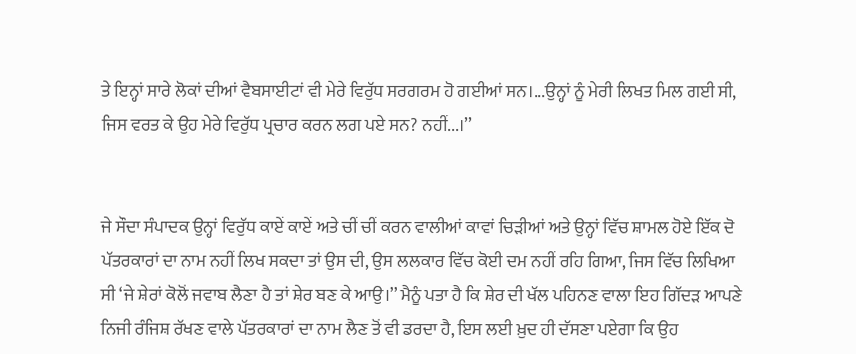ਤੇ ਇਨ੍ਹਾਂ ਸਾਰੇ ਲੋਕਾਂ ਦੀਆਂ ਵੈਬਸਾਈਟਾਂ ਵੀ ਮੇਰੇ ਵਿਰੁੱਧ ਸਰਗਰਮ ਹੋ ਗਈਆਂ ਸਨ।...ਉਨ੍ਹਾਂ ਨੂੰ ਮੇਰੀ ਲਿਖਤ ਮਿਲ ਗਈ ਸੀ, ਜਿਸ ਵਰਤ ਕੇ ਉਹ ਮੇਰੇ ਵਿਰੁੱਧ ਪ੍ਰਚਾਰ ਕਰਨ ਲਗ ਪਏ ਸਨ? ਨਹੀਂ...।’’


ਜੇ ਸੌਦਾ ਸੰਪਾਦਕ ਉਨ੍ਹਾਂ ਵਿਰੁੱਧ ਕਾਏਂ ਕਾਏਂ ਅਤੇ ਚੀਂ ਚੀਂ ਕਰਨ ਵਾਲੀਆਂ ਕਾਵਾਂ ਚਿੜੀਆਂ ਅਤੇ ਉਨ੍ਹਾਂ ਵਿੱਚ ਸ਼ਾਮਲ ਹੋਏ ਇੱਕ ਦੋ ਪੱਤਰਕਾਰਾਂ ਦਾ ਨਾਮ ਨਹੀਂ ਲਿਖ ਸਕਦਾ ਤਾਂ ਉਸ ਦੀ, ਉਸ ਲਲਕਾਰ ਵਿੱਚ ਕੋਈ ਦਮ ਨਹੀਂ ਰਹਿ ਗਿਆ, ਜਿਸ ਵਿੱਚ ਲਿਖਿਆ ਸੀ ‘ਜੇ ਸ਼ੇਰਾਂ ਕੋਲੋਂ ਜਵਾਬ ਲੈਣਾ ਹੈ ਤਾਂ ਸ਼ੇਰ ਬਣ ਕੇ ਆਉ।’’ ਮੈਨੂੰ ਪਤਾ ਹੈ ਕਿ ਸ਼ੇਰ ਦੀ ਖੱਲ ਪਹਿਨਣ ਵਾਲਾ ਇਹ ਗਿੱਦੜ ਆਪਣੇ ਨਿਜੀ ਰੰਜਿਸ਼ ਰੱਖਣ ਵਾਲੇ ਪੱਤਰਕਾਰਾਂ ਦਾ ਨਾਮ ਲੈਣ ਤੋਂ ਵੀ ਡਰਦਾ ਹੈ, ਇਸ ਲਈ ਖ਼ੁਦ ਹੀ ਦੱਸਣਾ ਪਏਗਾ ਕਿ ਉਹ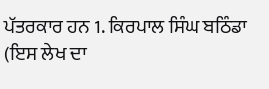ਪੱਤਰਕਾਰ ਹਨ 1. ਕਿਰਪਾਲ ਸਿੰਘ ਬਠਿੰਡਾ (ਇਸ ਲੇਖ ਦਾ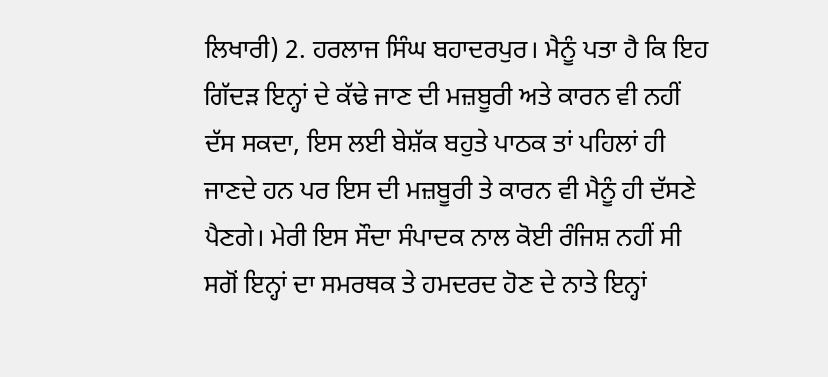ਲਿਖਾਰੀ) 2. ਹਰਲਾਜ ਸਿੰਘ ਬਹਾਦਰਪੁਰ। ਮੈਨੂੰ ਪਤਾ ਹੈ ਕਿ ਇਹ ਗਿੱਦੜ ਇਨ੍ਹਾਂ ਦੇ ਕੱਢੇ ਜਾਣ ਦੀ ਮਜ਼ਬੂਰੀ ਅਤੇ ਕਾਰਨ ਵੀ ਨਹੀਂ ਦੱਸ ਸਕਦਾ, ਇਸ ਲਈ ਬੇਸ਼ੱਕ ਬਹੁਤੇ ਪਾਠਕ ਤਾਂ ਪਹਿਲਾਂ ਹੀ ਜਾਣਦੇ ਹਨ ਪਰ ਇਸ ਦੀ ਮਜ਼ਬੂਰੀ ਤੇ ਕਾਰਨ ਵੀ ਮੈਨੂੰ ਹੀ ਦੱਸਣੇ ਪੈਣਗੇ। ਮੇਰੀ ਇਸ ਸੌਦਾ ਸੰਪਾਦਕ ਨਾਲ ਕੋਈ ਰੰਜਿਸ਼ ਨਹੀਂ ਸੀ ਸਗੋਂ ਇਨ੍ਹਾਂ ਦਾ ਸਮਰਥਕ ਤੇ ਹਮਦਰਦ ਹੋਣ ਦੇ ਨਾਤੇ ਇਨ੍ਹਾਂ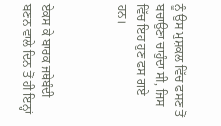ਨੂੰ ਉਸ ਮੁਸ਼ਕਲ ਵਿੱਚ ਫਸਣ ਤੋਂ ਬਚਾਉਣਾ ਚਾਹੁੰਦਾ ਸੀ, ਜਿਸ ਵਿੱਚ ਇਹ ਹੁਣ ਫਸ ਗਏ ਹਨ।



ਏਕਸ ਕੇ ਬਾਰਕ ਜਥੇਬੰਦੀ ਬਣਨ ਵਾਲੇ ਦਿਨ ਤੋਂ ਹੀ ਇਨ੍ਹਾਂ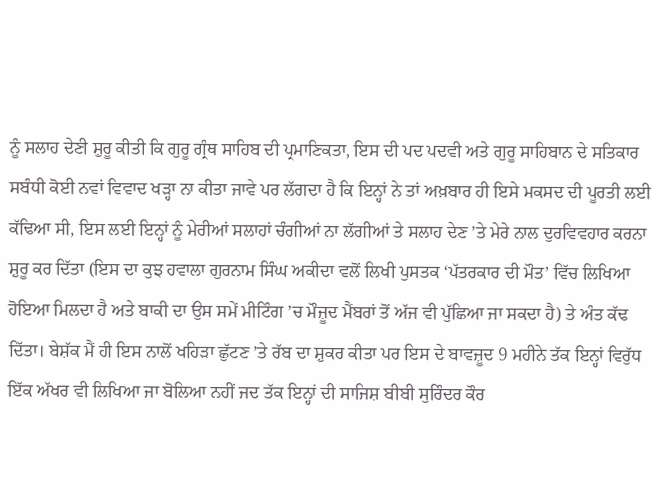ਨੂੰ ਸਲਾਹ ਦੇਣੀ ਸ਼ੁਰੂ ਕੀਤੀ ਕਿ ਗੁਰੂ ਗ੍ਰੰਥ ਸਾਹਿਬ ਦੀ ਪ੍ਰਮਾਣਿਕਤਾ, ਇਸ ਦੀ ਪਦ ਪਦਵੀ ਅਤੇ ਗੁਰੂ ਸਾਹਿਬਾਨ ਦੇ ਸਤਿਕਾਰ ਸਬੰਧੀ ਕੋਈ ਨਵਾਂ ਵਿਵਾਦ ਖੜ੍ਹਾ ਨਾ ਕੀਤਾ ਜਾਵੇ ਪਰ ਲੱਗਦਾ ਹੈ ਕਿ ਇਨ੍ਹਾਂ ਨੇ ਤਾਂ ਅਖ਼ਬਾਰ ਹੀ ਇਸੇ ਮਕਸਦ ਦੀ ਪੂਰਤੀ ਲਈ ਕੱਢਿਆ ਸੀ, ਇਸ ਲਈ ਇਨ੍ਹਾਂ ਨੂੰ ਮੇਰੀਆਂ ਸਲਾਹਾਂ ਚੰਗੀਆਂ ਨਾ ਲੱਗੀਆਂ ਤੇ ਸਲਾਹ ਦੇਣ ’ਤੇ ਮੇਰੇ ਨਾਲ ਦੁਰਵਿਵਹਾਰ ਕਰਨਾ ਸ਼ੁਰੂ ਕਰ ਦਿੱਤਾ (ਇਸ ਦਾ ਕੁਝ ਹਵਾਲਾ ਗੁਰਨਾਮ ਸਿੰਘ ਅਕੀਦਾ ਵਲੋਂ ਲਿਖੀ ਪੁਸਤਕ ‘ਪੱਤਰਕਾਰ ਦੀ ਮੌਤ’ ਵਿੱਚ ਲਿਖਿਆ ਹੋਇਆ ਮਿਲਦਾ ਹੈ ਅਤੇ ਬਾਕੀ ਦਾ ਉਸ ਸਮੇਂ ਮੀਟਿੰਗ ’ਚ ਮੌਜ਼ੂਦ ਮੈਂਬਰਾਂ ਤੋਂ ਅੱਜ ਵੀ ਪੁੱਛਿਆ ਜਾ ਸਕਦਾ ਹੈ) ਤੇ ਅੰਤ ਕੱਢ ਦਿੱਤਾ। ਬੇਸ਼ੱਕ ਮੈਂ ਹੀ ਇਸ ਨਾਲੋਂ ਖਹਿੜਾ ਛੁੱਟਣ ’ਤੇ ਰੱਬ ਦਾ ਸ਼ੁਕਰ ਕੀਤਾ ਪਰ ਇਸ ਦੇ ਬਾਵਜ਼ੂਦ 9 ਮਹੀਨੇ ਤੱਕ ਇਨ੍ਹਾਂ ਵਿਰੁੱਧ ਇੱਕ ਅੱਖਰ ਵੀ ਲਿਖਿਆ ਜਾ ਬੋਲਿਆ ਨਹੀਂ ਜਦ ਤੱਕ ਇਨ੍ਹਾਂ ਦੀ ਸਾਜਿਸ਼ ਬੀਬੀ ਸੁਰਿੰਦਰ ਕੌਰ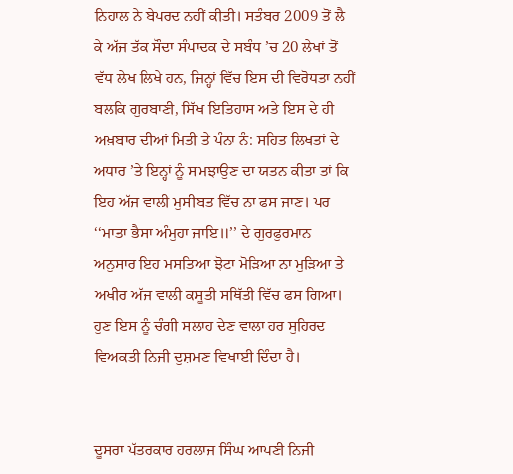ਨਿਹਾਲ ਨੇ ਬੇਪਰਦ ਨਹੀਂ ਕੀਤੀ। ਸਤੰਬਰ 2009 ਤੋਂ ਲੈ ਕੇ ਅੱਜ ਤੱਕ ਸੌਦਾ ਸੰਪਾਦਕ ਦੇ ਸਬੰਧ ’ਚ 20 ਲੇਖਾਂ ਤੋਂ ਵੱਧ ਲੇਖ ਲਿਖੇ ਹਨ, ਜਿਨ੍ਹਾਂ ਵਿੱਚ ਇਸ ਦੀ ਵਿਰੋਧਤਾ ਨਹੀਂ ਬਲਕਿ ਗੁਰਬਾਣੀ, ਸਿੱਖ ਇਤਿਹਾਸ ਅਤੇ ਇਸ ਦੇ ਹੀ ਅਖ਼ਬਾਰ ਦੀਆਂ ਮਿਤੀ ਤੇ ਪੰਨਾ ਨੰ: ਸਹਿਤ ਲਿਖਤਾਂ ਦੇ ਅਧਾਰ ’ਤੇ ਇਨ੍ਹਾਂ ਨੂੰ ਸਮਝਾਉਣ ਦਾ ਯਤਨ ਕੀਤਾ ਤਾਂ ਕਿ ਇਹ ਅੱਜ ਵਾਲੀ ਮੁਸੀਬਤ ਵਿੱਚ ਨਾ ਫਸ ਜਾਣ। ਪਰ ‘‘ਮਾਤਾ ਭੈਸਾ ਅੰਮੁਹਾ ਜਾਇ॥’’ ਦੇ ਗੁਰਫੁਰਮਾਨ ਅਨੁਸਾਰ ਇਹ ਮਸਤਿਆ ਝੋਟਾ ਮੋੜਿਆ ਨਾ ਮੁੜਿਆ ਤੇ ਅਖੀਰ ਅੱਜ ਵਾਲੀ ਕਸੂਤੀ ਸਥਿੱਤੀ ਵਿੱਚ ਫਸ ਗਿਆ। ਹੁਣ ਇਸ ਨੂੰ ਚੰਗੀ ਸਲਾਹ ਦੇਣ ਵਾਲਾ ਹਰ ਸੁਹਿਰਦ ਵਿਅਕਤੀ ਨਿਜੀ ਦੁਸ਼ਮਣ ਵਿਖਾਈ ਦਿੰਦਾ ਹੈ।


ਦੂਸਰਾ ਪੱਤਰਕਾਰ ਹਰਲਾਜ ਸਿੰਘ ਆਪਣੀ ਨਿਜੀ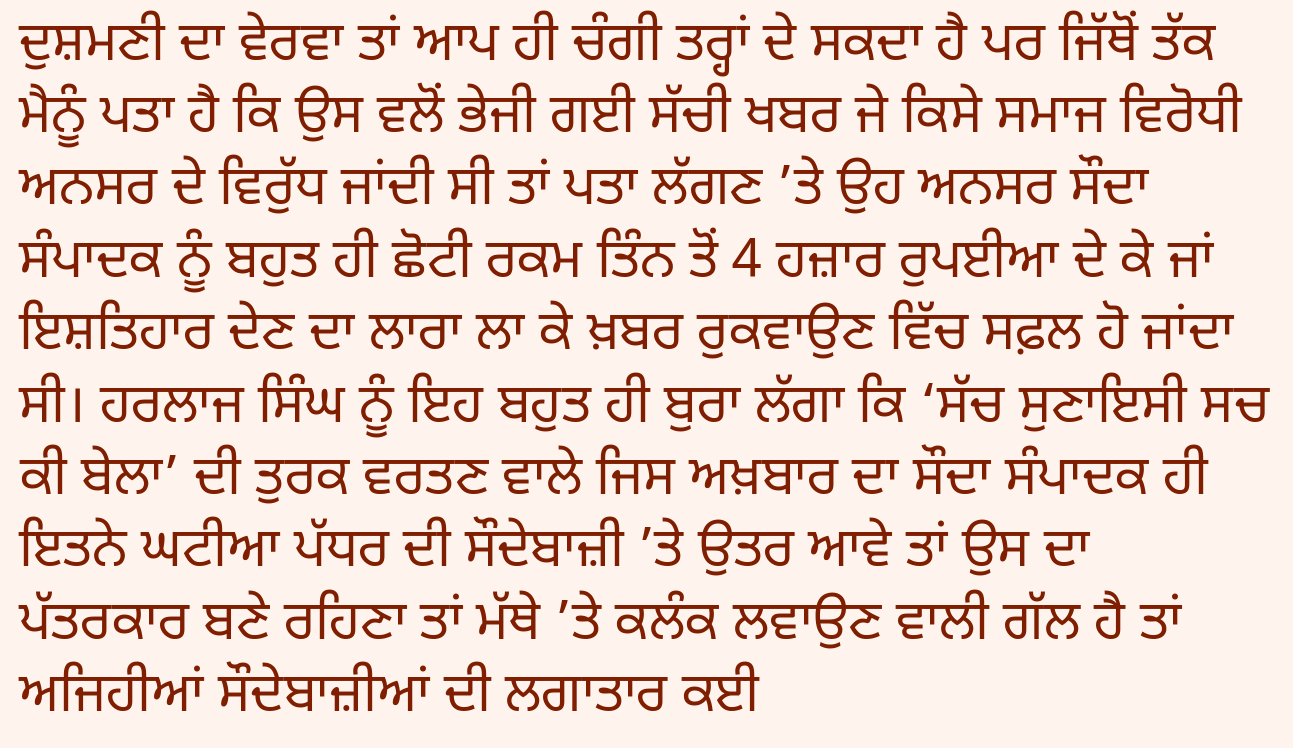ਦੁਸ਼ਮਣੀ ਦਾ ਵੇਰਵਾ ਤਾਂ ਆਪ ਹੀ ਚੰਗੀ ਤਰ੍ਹਾਂ ਦੇ ਸਕਦਾ ਹੈ ਪਰ ਜਿੱਥੋਂ ਤੱਕ ਮੈਨੂੰ ਪਤਾ ਹੈ ਕਿ ਉਸ ਵਲੋਂ ਭੇਜੀ ਗਈ ਸੱਚੀ ਖਬਰ ਜੇ ਕਿਸੇ ਸਮਾਜ ਵਿਰੋਧੀ ਅਨਸਰ ਦੇ ਵਿਰੁੱਧ ਜਾਂਦੀ ਸੀ ਤਾਂ ਪਤਾ ਲੱਗਣ ’ਤੇ ਉਹ ਅਨਸਰ ਸੌਦਾ ਸੰਪਾਦਕ ਨੂੰ ਬਹੁਤ ਹੀ ਛੋਟੀ ਰਕਮ ਤਿੰਨ ਤੋਂ 4 ਹਜ਼ਾਰ ਰੁਪਈਆ ਦੇ ਕੇ ਜਾਂ ਇਸ਼ਤਿਹਾਰ ਦੇਣ ਦਾ ਲਾਰਾ ਲਾ ਕੇ ਖ਼ਬਰ ਰੁਕਵਾਉਣ ਵਿੱਚ ਸਫ਼ਲ ਹੋ ਜਾਂਦਾ ਸੀ। ਹਰਲਾਜ ਸਿੰਘ ਨੂੰ ਇਹ ਬਹੁਤ ਹੀ ਬੁਰਾ ਲੱਗਾ ਕਿ ‘ਸੱਚ ਸੁਣਾਇਸੀ ਸਚ ਕੀ ਬੇਲਾ’ ਦੀ ਤੁਰਕ ਵਰਤਣ ਵਾਲੇ ਜਿਸ ਅਖ਼ਬਾਰ ਦਾ ਸੌਦਾ ਸੰਪਾਦਕ ਹੀ ਇਤਨੇ ਘਟੀਆ ਪੱਧਰ ਦੀ ਸੌਦੇਬਾਜ਼ੀ ’ਤੇ ਉਤਰ ਆਵੇ ਤਾਂ ਉਸ ਦਾ ਪੱਤਰਕਾਰ ਬਣੇ ਰਹਿਣਾ ਤਾਂ ਮੱਥੇ ’ਤੇ ਕਲੰਕ ਲਵਾਉਣ ਵਾਲੀ ਗੱਲ ਹੈ ਤਾਂ ਅਜਿਹੀਆਂ ਸੌਦੇਬਾਜ਼ੀਆਂ ਦੀ ਲਗਾਤਾਰ ਕਈ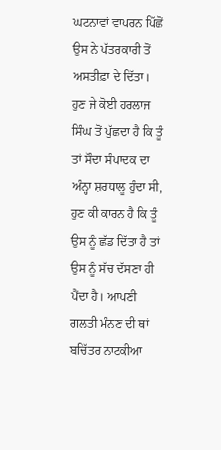ਘਟਨਾਵਾਂ ਵਾਪਰਨ ਪਿੱਛੋਂ ਉਸ ਨੇ ਪੱਤਰਕਾਰੀ ਤੋਂ ਅਸਤੀਫ਼ਾ ਦੇ ਦਿੱਤਾ। ਹੁਣ ਜੇ ਕੋਈ ਹਰਲਾਜ ਸਿੰਘ ਤੋਂ ਪੁੱਛਦਾ ਹੈ ਕਿ ਤੂੰ ਤਾਂ ਸੌਦਾ ਸੰਪਾਦਕ ਦਾ ਅੰਨ੍ਹਾ ਸ਼ਰਧਾਲੂ ਹੁੰਦਾ ਸੀ, ਹੁਣ ਕੀ ਕਾਰਨ ਹੈ ਕਿ ਤੂੰ ਉਸ ਨੂੰ ਛੱਡ ਦਿੱਤਾ ਹੈ ਤਾਂ ਉਸ ਨੂੰ ਸੱਚ ਦੱਸਣਾ ਹੀ ਪੈਂਦਾ ਹੈ। ਆਪਣੀ ਗਲਤੀ ਮੰਨਣ ਦੀ ਥਾਂ ਬਚਿੱਤਰ ਨਾਟਕੀਆ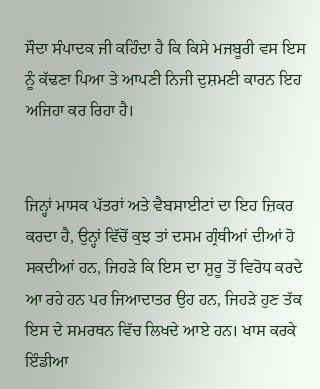ਸੌਦਾ ਸੰਪਾਦਕ ਜੀ ਕਹਿੰਦਾ ਹੈ ਕਿ ਕਿਸੇ ਮਜਬੂਰੀ ਵਸ ਇਸ ਨੂੰ ਕੱਢਣਾ ਪਿਆ ਤੇ ਆਪਣੀ ਨਿਜੀ ਦੁਸ਼ਮਣੀ ਕਾਰਨ ਇਹ ਅਜਿਹਾ ਕਰ ਰਿਹਾ ਹੈ।


ਜਿਨ੍ਹਾਂ ਮਾਸਕ ਪੱਤਰਾਂ ਅਤੇ ਵੈਬਸਾਈਟਾਂ ਦਾ ਇਹ ਜ਼ਿਕਰ ਕਰਦਾ ਹੈ, ਉਨ੍ਹਾਂ ਵਿੱਚੋਂ ਕੁਝ ਤਾਂ ਦਸਮ ਗ੍ਰੰਥੀਆਂ ਦੀਆਂ ਹੋ ਸਕਦੀਆਂ ਹਨ, ਜਿਹੜੇ ਕਿ ਇਸ ਦਾ ਸ਼ੁਰੂ ਤੋਂ ਵਿਰੋਧ ਕਰਦੇ ਆ ਰਹੇ ਹਨ ਪਰ ਜਿਆਦਾਤਰ ਉਹ ਹਨ, ਜਿਹੜੇ ਹੁਣ ਤੱਕ ਇਸ ਦੇ ਸਮਰਥਨ ਵਿੱਚ ਲਿਖਦੇ ਆਏ ਹਨ। ਖਾਸ ਕਰਕੇ ਇੰਡੀਆ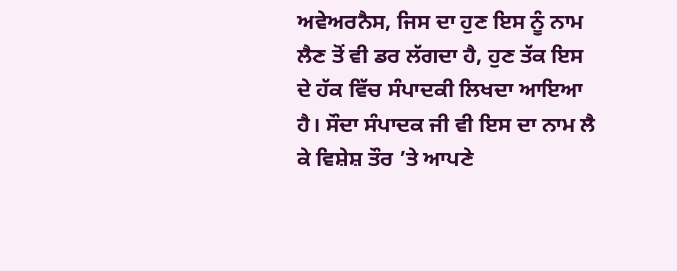ਅਵੇਅਰਨੈਸ, ਜਿਸ ਦਾ ਹੁਣ ਇਸ ਨੂੰ ਨਾਮ ਲੈਣ ਤੋਂ ਵੀ ਡਰ ਲੱਗਦਾ ਹੈ, ਹੁਣ ਤੱਕ ਇਸ ਦੇ ਹੱਕ ਵਿੱਚ ਸੰਪਾਦਕੀ ਲਿਖਦਾ ਆਇਆ ਹੈ। ਸੌਦਾ ਸੰਪਾਦਕ ਜੀ ਵੀ ਇਸ ਦਾ ਨਾਮ ਲੈ ਕੇ ਵਿਸ਼ੇਸ਼ ਤੌਰ ’ਤੇ ਆਪਣੇ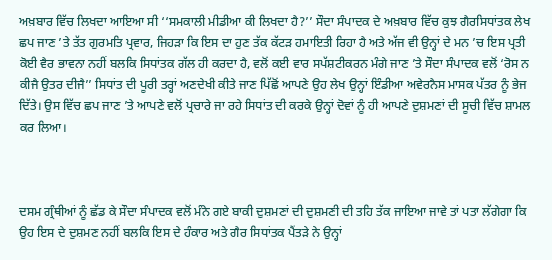ਅਖ਼ਬਾਰ ਵਿੱਚ ਲਿਖਦਾ ਆਇਆ ਸੀ ‘‘ਸਮਕਾਲੀ ਮੀਡੀਆ ਕੀ ਲਿਖਦਾ ਹੈ?’’ ਸੌਦਾ ਸੰਪਾਦਕ ਦੇ ਅਖ਼ਬਾਰ ਵਿੱਚ ਕੁਝ ਗੈਰਸਿਧਾਂਤਕ ਲੇਖ ਛਪ ਜਾਣ ’ਤੇ ਤੱਤ ਗੁਰਮਤਿ ਪ੍ਰਵਾਰ, ਜਿਹੜਾ ਕਿ ਇਸ ਦਾ ਹੁਣ ਤੱਕ ਕੱਟੜ ਹਮਾਇਤੀ ਰਿਹਾ ਹੈ ਅਤੇ ਅੱਜ ਵੀ ਉਨ੍ਹਾਂ ਦੇ ਮਨ ’ਚ ਇਸ ਪ੍ਰਤੀ ਕੋਈ ਵੈਰ ਭਾਵਨਾ ਨਹੀਂ ਬਲਕਿ ਸਿਧਾਂਤਕ ਗੱਲ ਹੀ ਕਰਦਾ ਹੈ, ਵਲੋਂ ਕਈ ਵਾਰ ਸਪੱਸ਼ਟੀਕਰਨ ਮੰਗੇ ਜਾਣ ’ਤੇ ਸੌਦਾ ਸੰਪਾਦਕ ਵਲੋਂ ‘ਰੋਸ ਨ ਕੀਜੈ ਉਤਰ ਦੀਜੈ’’ ਸਿਧਾਂਤ ਦੀ ਪੂਰੀ ਤਰ੍ਹਾਂ ਅਣਦੇਖੀ ਕੀਤੇ ਜਾਣ ਪਿੱਛੋਂ ਆਪਣੇ ਉਹ ਲੇਖ ਉਨ੍ਹਾਂ ਇੰਡੀਆ ਅਵੇਰਨੈਸ ਮਾਸਕ ਪੱਤਰ ਨੂੰ ਭੇਜ ਦਿੱਤੇ। ਉਸ ਵਿੱਚ ਛਪ ਜਾਣ ’ਤੇ ਆਪਣੇ ਵਲੋਂ ਪ੍ਰਚਾਰੇ ਜਾ ਰਹੇ ਸਿਧਾਂਤ ਦੀ ਕਰਕੇ ਉਨ੍ਹਾਂ ਦੋਵਾਂ ਨੂੰ ਹੀ ਆਪਣੇ ਦੁਸ਼ਮਣਾਂ ਦੀ ਸੂਚੀ ਵਿੱਚ ਸ਼ਾਮਲ ਕਰ ਲਿਆ।



ਦਸਮ ਗ੍ਰੰਥੀਆਂ ਨੂੰ ਛੱਡ ਕੇ ਸੌਦਾ ਸੰਪਾਦਕ ਵਲੋਂ ਮੰਨੇ ਗਏ ਬਾਕੀ ਦੁਸ਼ਮਣਾਂ ਦੀ ਦੁਸ਼ਮਣੀ ਦੀ ਤਹਿ ਤੱਕ ਜਾਇਆ ਜਾਵੇ ਤਾਂ ਪਤਾ ਲੱਗੇਗਾ ਕਿ ਉਹ ਇਸ ਦੇ ਦੁਸ਼ਮਣ ਨਹੀਂ ਬਲਕਿ ਇਸ ਦੇ ਹੰਕਾਰ ਅਤੇ ਗੈਰ ਸਿਧਾਂਤਕ ਪੈਂਤੜੇ ਨੇ ਉਨ੍ਹਾਂ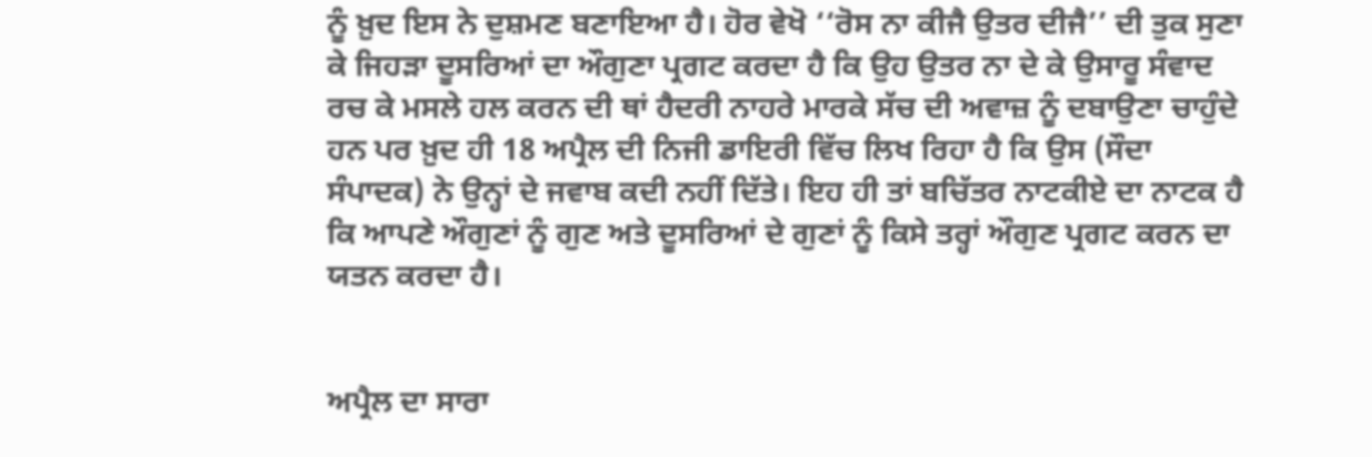ਨੂੰ ਖ਼ੁਦ ਇਸ ਨੇ ਦੁਸ਼ਮਣ ਬਣਾਇਆ ਹੈ। ਹੋਰ ਵੇਖੋ ‘‘ਰੋਸ ਨਾ ਕੀਜੈ ਉਤਰ ਦੀਜੈ’’ ਦੀ ਤੁਕ ਸੁਣਾ ਕੇ ਜਿਹੜਾ ਦੂਸਰਿਆਂ ਦਾ ਔਗੁਣਾ ਪ੍ਰਗਟ ਕਰਦਾ ਹੈ ਕਿ ਉਹ ਉਤਰ ਨਾ ਦੇ ਕੇ ਉਸਾਰੂ ਸੰਵਾਦ ਰਚ ਕੇ ਮਸਲੇ ਹਲ ਕਰਨ ਦੀ ਥਾਂ ਹੈਦਰੀ ਨਾਹਰੇ ਮਾਰਕੇ ਸੱਚ ਦੀ ਅਵਾਜ਼ ਨੂੰ ਦਬਾਉਣਾ ਚਾਹੁੰਦੇ ਹਨ ਪਰ ਖ਼ੁਦ ਹੀ 18 ਅਪ੍ਰੈਲ ਦੀ ਨਿਜੀ ਡਾਇਰੀ ਵਿੱਚ ਲਿਖ ਰਿਹਾ ਹੈ ਕਿ ਉਸ (ਸੌਦਾ ਸੰਪਾਦਕ) ਨੇ ਉਨ੍ਹਾਂ ਦੇ ਜਵਾਬ ਕਦੀ ਨਹੀਂ ਦਿੱਤੇ। ਇਹ ਹੀ ਤਾਂ ਬਚਿੱਤਰ ਨਾਟਕੀਏ ਦਾ ਨਾਟਕ ਹੈ ਕਿ ਆਪਣੇ ਔਗੁਣਾਂ ਨੂੰ ਗੁਣ ਅਤੇ ਦੂਸਰਿਆਂ ਦੇ ਗੁਣਾਂ ਨੂੰ ਕਿਸੇ ਤਰ੍ਹਾਂ ਔਗੁਣ ਪ੍ਰਗਟ ਕਰਨ ਦਾ ਯਤਨ ਕਰਦਾ ਹੈ।


ਅਪ੍ਰੈਲ ਦਾ ਸਾਰਾ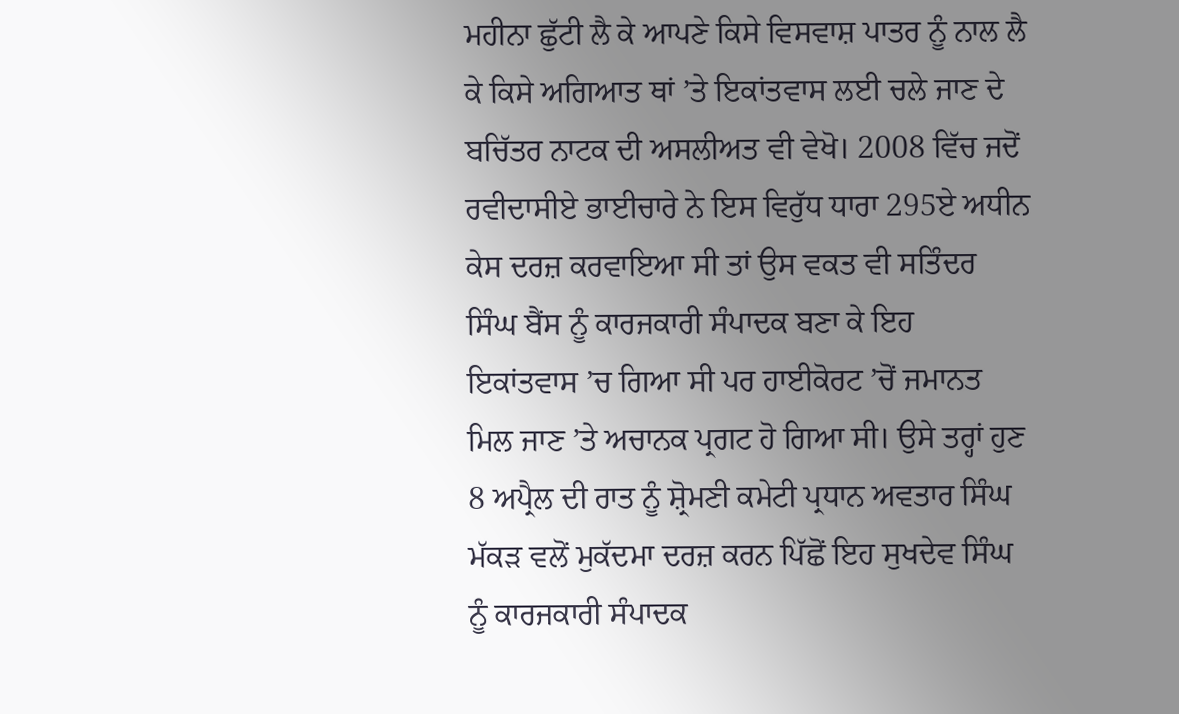ਮਹੀਨਾ ਛੁੱਟੀ ਲੈ ਕੇ ਆਪਣੇ ਕਿਸੇ ਵਿਸਵਾਸ਼ ਪਾਤਰ ਨੂੰ ਨਾਲ ਲੈ ਕੇ ਕਿਸੇ ਅਗਿਆਤ ਥਾਂ ’ਤੇ ਇਕਾਂਤਵਾਸ ਲਈ ਚਲੇ ਜਾਣ ਦੇ ਬਚਿੱਤਰ ਨਾਟਕ ਦੀ ਅਸਲੀਅਤ ਵੀ ਵੇਖੋ। 2008 ਵਿੱਚ ਜਦੋਂ ਰਵੀਦਾਸੀਏ ਭਾਈਚਾਰੇ ਨੇ ਇਸ ਵਿਰੁੱਧ ਧਾਰਾ 295ਏ ਅਧੀਨ ਕੇਸ ਦਰਜ਼ ਕਰਵਾਇਆ ਸੀ ਤਾਂ ਉਸ ਵਕਤ ਵੀ ਸਤਿੰਦਰ ਸਿੰਘ ਬੈਂਸ ਨੂੰ ਕਾਰਜਕਾਰੀ ਸੰਪਾਦਕ ਬਣਾ ਕੇ ਇਹ ਇਕਾਂਤਵਾਸ ’ਚ ਗਿਆ ਸੀ ਪਰ ਹਾਈਕੋਰਟ ’ਚੋਂ ਜਮਾਨਤ ਮਿਲ ਜਾਣ ’ਤੇ ਅਚਾਨਕ ਪ੍ਰਗਟ ਹੋ ਗਿਆ ਸੀ। ਉਸੇ ਤਰ੍ਹਾਂ ਹੁਣ 8 ਅਪ੍ਰੈਲ ਦੀ ਰਾਤ ਨੂੰ ਸ਼੍ਰੋਮਣੀ ਕਮੇਟੀ ਪ੍ਰਧਾਨ ਅਵਤਾਰ ਸਿੰਘ ਮੱਕੜ ਵਲੋਂ ਮੁਕੱਦਮਾ ਦਰਜ਼ ਕਰਨ ਪਿੱਛੋਂ ਇਹ ਸੁਖਦੇਵ ਸਿੰਘ ਨੂੰ ਕਾਰਜਕਾਰੀ ਸੰਪਾਦਕ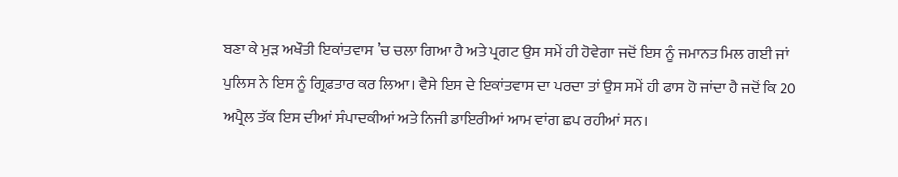ਬਣਾ ਕੇ ਮੁੜ ਅਖੌਤੀ ਇਕਾਂਤਵਾਸ ’ਚ ਚਲਾ ਗਿਆ ਹੈ ਅਤੇ ਪ੍ਰਗਟ ਉਸ ਸਮੇਂ ਹੀ ਹੋਵੇਗਾ ਜਦੋਂ ਇਸ ਨੂੰ ਜਮਾਨਤ ਮਿਲ ਗਈ ਜਾਂ ਪੁਲਿਸ ਨੇ ਇਸ ਨੂੰ ਗ੍ਰਿਫ਼ਤਾਰ ਕਰ ਲਿਆ। ਵੈਸੇ ਇਸ ਦੇ ਇਕਾਂਤਵਾਸ ਦਾ ਪਰਦਾ ਤਾਂ ਉਸ ਸਮੇਂ ਹੀ ਫਾਸ ਹੋ ਜਾਂਦਾ ਹੈ ਜਦੋਂ ਕਿ 20 ਅਪ੍ਰੈਲ ਤੱਕ ਇਸ ਦੀਆਂ ਸੰਪਾਦਕੀਆਂ ਅਤੇ ਨਿਜੀ ਡਾਇਰੀਆਂ ਆਮ ਵਾਂਗ ਛਪ ਰਹੀਆਂ ਸਨ।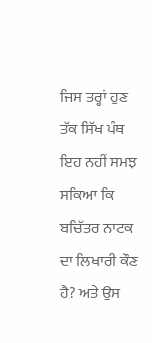ਜਿਸ ਤਰ੍ਹਾਂ ਹੁਣ ਤੱਕ ਸਿੱਖ ਪੰਥ ਇਹ ਨਹੀਂ ਸਮਝ ਸਕਿਆ ਕਿ ਬਚਿੱਤਰ ਨਾਟਕ ਦਾ ਲਿਖਾਰੀ ਕੌਣ ਹੈ? ਅਤੇ ਉਸ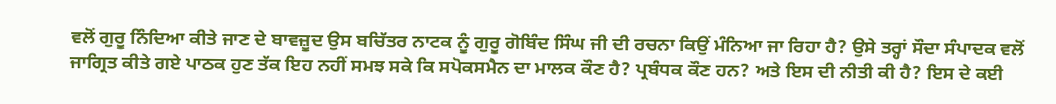ਵਲੋਂ ਗੁਰੂ ਨਿੰਦਿਆ ਕੀਤੇ ਜਾਣ ਦੇ ਬਾਵਜ਼ੂਦ ਉਸ ਬਚਿੱਤਰ ਨਾਟਕ ਨੂੰ ਗੁਰੂ ਗੋਬਿੰਦ ਸਿੰਘ ਜੀ ਦੀ ਰਚਨਾ ਕਿਉਂ ਮੰਨਿਆ ਜਾ ਰਿਹਾ ਹੈ? ਉਸੇ ਤਰ੍ਹਾਂ ਸੌਦਾ ਸੰਪਾਦਕ ਵਲੋਂ ਜਾਗ੍ਰਿਤ ਕੀਤੇ ਗਏ ਪਾਠਕ ਹੁਣ ਤੱਕ ਇਹ ਨਹੀਂ ਸਮਝ ਸਕੇ ਕਿ ਸਪੋਕਸਮੈਨ ਦਾ ਮਾਲਕ ਕੌਣ ਹੈ? ਪ੍ਰਬੰਧਕ ਕੌਣ ਹਨ? ਅਤੇ ਇਸ ਦੀ ਨੀਤੀ ਕੀ ਹੈ? ਇਸ ਦੇ ਕਈ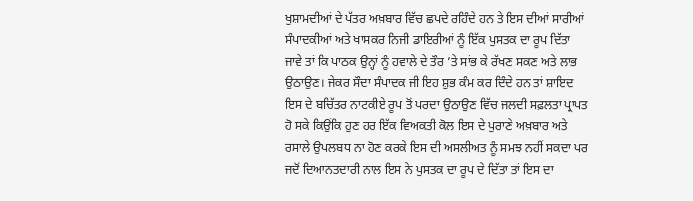ਖੁਸ਼ਾਮਦੀਆਂ ਦੇ ਪੱਤਰ ਅਖ਼ਬਾਰ ਵਿੱਚ ਛਪਦੇ ਰਹਿੰਦੇ ਹਨ ਤੇ ਇਸ ਦੀਆਂ ਸਾਰੀਆਂ ਸੰਪਾਦਕੀਆਂ ਅਤੇ ਖਾਸਕਰ ਨਿਜੀ ਡਾਇਰੀਆਂ ਨੂੰ ਇੱਕ ਪੁਸਤਕ ਦਾ ਰੂਪ ਦਿੱਤਾ ਜਾਵੇ ਤਾਂ ਕਿ ਪਾਠਕ ਉਨ੍ਹਾਂ ਨੂੰ ਹਵਾਲੇ ਦੇ ਤੌਰ ’ਤੇ ਸਾਂਭ ਕੇ ਰੱਖਣ ਸਕਣ ਅਤੇ ਲਾਭ ਉਠਾਉਣ। ਜੇਕਰ ਸੌਦਾ ਸੰਪਾਦਕ ਜੀ ਇਹ ਸ਼ੁਭ ਕੰਮ ਕਰ ਦਿੰਦੇ ਹਨ ਤਾਂ ਸ਼ਾਇਦ ਇਸ ਦੇ ਬਚਿੱਤਰ ਨਾਟਕੀਏ ਰੂਪ ਤੋਂ ਪਰਦਾ ਉਠਾਉਣ ਵਿੱਚ ਜਲਦੀ ਸਫ਼ਲਤਾ ਪ੍ਰਾਪਤ ਹੋ ਸਕੇ ਕਿਉਂਕਿ ਹੁਣ ਹਰ ਇੱਕ ਵਿਅਕਤੀ ਕੋਲ ਇਸ ਦੇ ਪੁਰਾਣੇ ਅਖ਼ਬਾਰ ਅਤੇ ਰਸਾਲੇ ਉਪਲਬਧ ਨਾ ਹੋਣ ਕਰਕੇ ਇਸ ਦੀ ਅਸਲੀਅਤ ਨੂੰ ਸਮਝ ਨਹੀਂ ਸਕਦਾ ਪਰ ਜਦੋਂ ਦਿਆਨਤਦਾਰੀ ਨਾਲ ਇਸ ਨੇ ਪੁਸਤਕ ਦਾ ਰੂਪ ਦੇ ਦਿੱਤਾ ਤਾਂ ਇਸ ਦਾ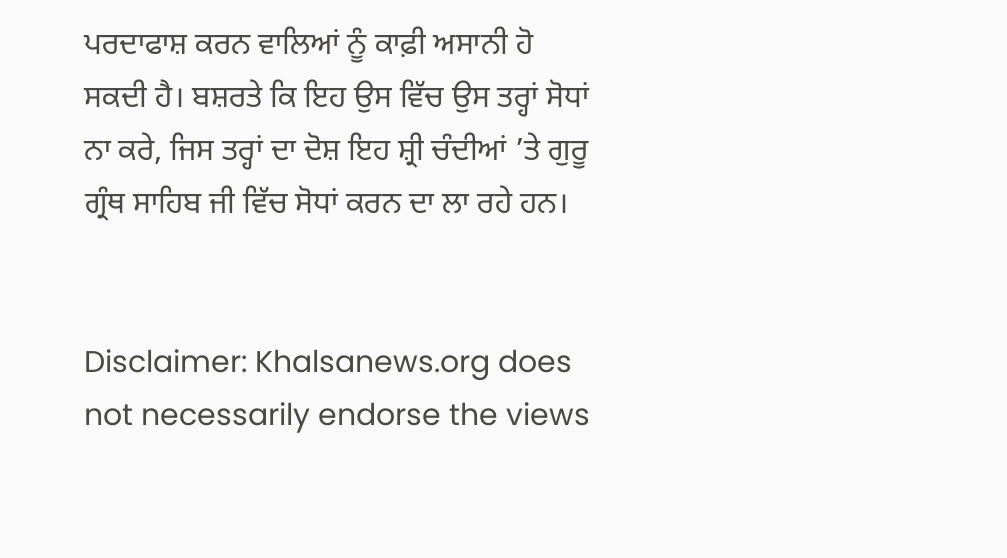ਪਰਦਾਫਾਸ਼ ਕਰਨ ਵਾਲਿਆਂ ਨੂੰ ਕਾਫ਼ੀ ਅਸਾਨੀ ਹੋ ਸਕਦੀ ਹੈ। ਬਸ਼ਰਤੇ ਕਿ ਇਹ ਉਸ ਵਿੱਚ ਉਸ ਤਰ੍ਹਾਂ ਸੋਧਾਂ ਨਾ ਕਰੇ, ਜਿਸ ਤਰ੍ਹਾਂ ਦਾ ਦੋਸ਼ ਇਹ ਸ਼੍ਰੀ ਚੰਦੀਆਂ ’ਤੇ ਗੁਰੂ ਗ੍ਰੰਥ ਸਾਹਿਬ ਜੀ ਵਿੱਚ ਸੋਧਾਂ ਕਰਨ ਦਾ ਲਾ ਰਹੇ ਹਨ।


Disclaimer: Khalsanews.org does not necessarily endorse the views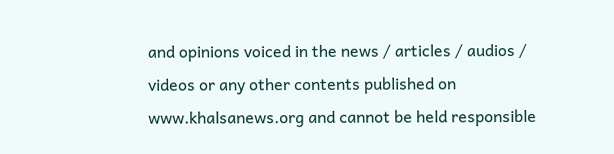and opinions voiced in the news / articles / audios / videos or any other contents published on www.khalsanews.org and cannot be held responsible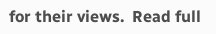for their views.  Read full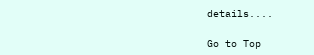details....

Go to Top